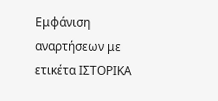Εμφάνιση αναρτήσεων με ετικέτα ΙΣΤΟΡΙΚΑ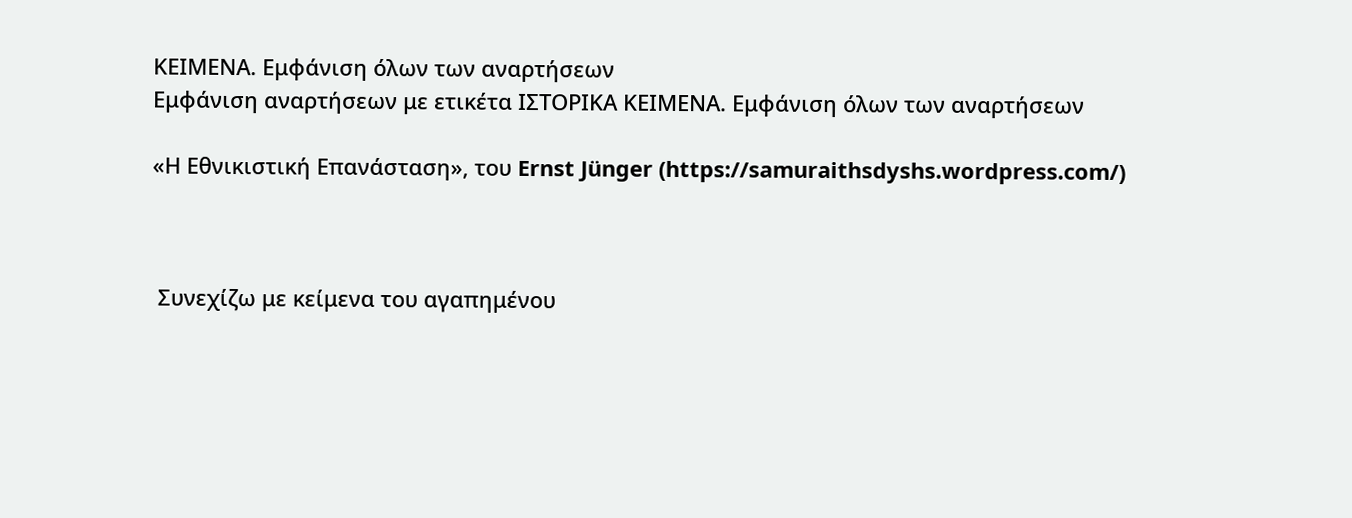ΚΕΙΜΕΝΑ. Εμφάνιση όλων των αναρτήσεων
Εμφάνιση αναρτήσεων με ετικέτα ΙΣΤΟΡΙΚΑ ΚΕΙΜΕΝΑ. Εμφάνιση όλων των αναρτήσεων

«Η Εθνικιστική Επανάσταση», του Ernst Jünger (https://samuraithsdyshs.wordpress.com/)



 Συνεχίζω με κείμενα του αγαπημένου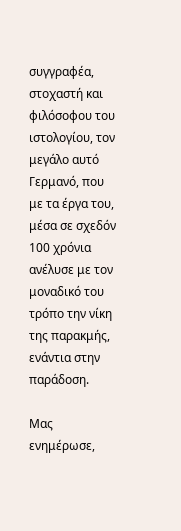συγγραφέα, στοχαστή και φιλόσοφου του ιστολογίου, τον μεγάλο αυτό Γερμανό, που με τα έργα του, μέσα σε σχεδόν 100 χρόνια ανέλυσε με τον μοναδικό του τρόπο την νίκη της παρακμής, ενάντια στην παράδοση.

Μας ενημέρωσε,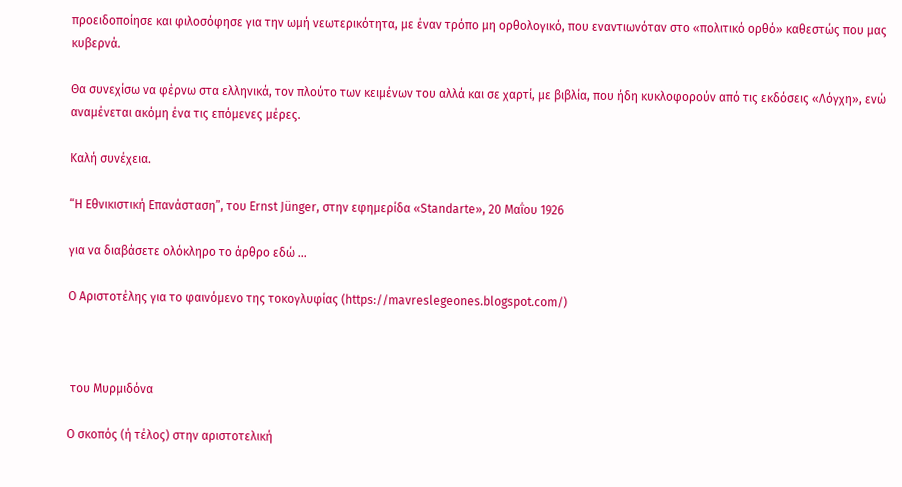προειδοποίησε και φιλοσόφησε για την ωμή νεωτερικότητα, με έναν τρόπο μη ορθολογικό, που εναντιωνόταν στο «πολιτικό ορθό» καθεστώς που μας κυβερνά.

Θα συνεχίσω να φέρνω στα ελληνικά, τον πλούτο των κειμένων του αλλά και σε χαρτί, με βιβλία, που ήδη κυκλοφορούν από τις εκδόσεις «Λόγχη», ενώ αναμένεται ακόμη ένα τις επόμενες μέρες.

Καλή συνέχεια.

“Η Εθνικιστική Επανάσταση”, του Ernst Jünger, στην εφημερίδα «Standarte», 20 Μαΐου 1926

για να διαβάσετε ολόκληρο το άρθρο εδώ ...

Ο Αριστοτέλης για το φαινόμενο της τοκογλυφίας (https://mavreslegeones.blogspot.com/)



 του Μυρμιδόνα

Ο σκοπός (ή τέλος) στην αριστοτελική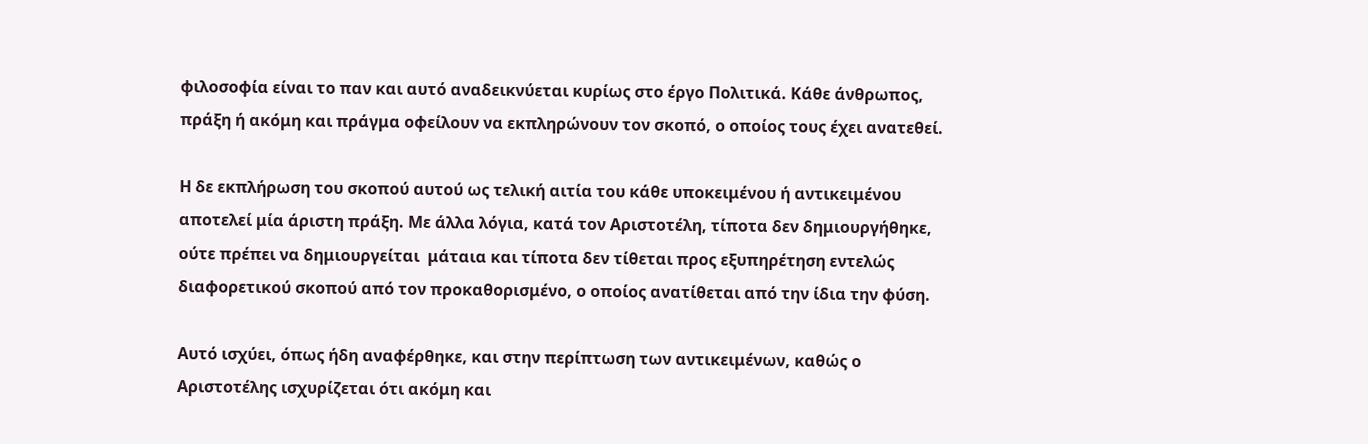φιλοσοφία είναι το παν και αυτό αναδεικνύεται κυρίως στο έργο Πολιτικά. Κάθε άνθρωπος, πράξη ή ακόμη και πράγμα οφείλουν να εκπληρώνουν τον σκοπό, ο οποίος τους έχει ανατεθεί.

Η δε εκπλήρωση του σκοπού αυτού ως τελική αιτία του κάθε υποκειμένου ή αντικειμένου αποτελεί μία άριστη πράξη. Με άλλα λόγια, κατά τον Αριστοτέλη, τίποτα δεν δημιουργήθηκε, ούτε πρέπει να δημιουργείται  μάταια και τίποτα δεν τίθεται προς εξυπηρέτηση εντελώς διαφορετικού σκοπού από τον προκαθορισμένο, ο οποίος ανατίθεται από την ίδια την φύση.

Αυτό ισχύει, όπως ήδη αναφέρθηκε, και στην περίπτωση των αντικειμένων, καθώς ο Αριστοτέλης ισχυρίζεται ότι ακόμη και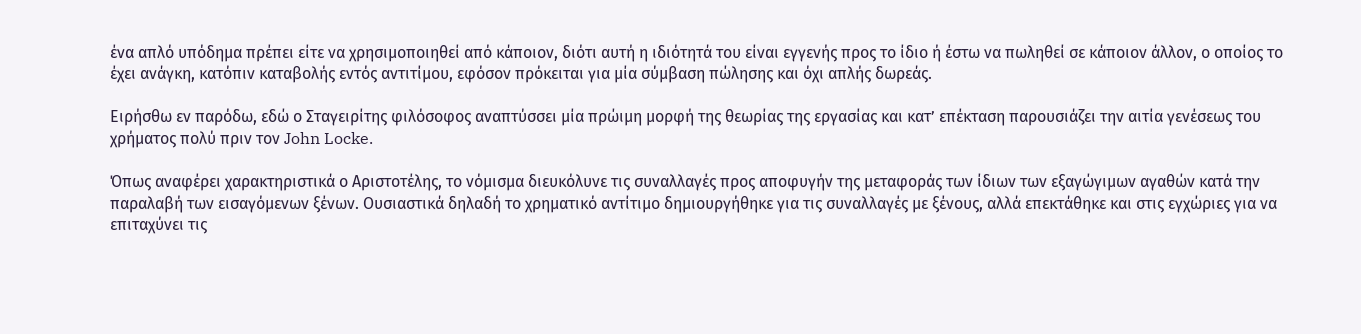ένα απλό υπόδημα πρέπει είτε να χρησιμοποιηθεί από κάποιον, διότι αυτή η ιδιότητά του είναι εγγενής προς το ίδιο ή έστω να πωληθεί σε κάποιον άλλον, ο οποίος το έχει ανάγκη, κατόπιν καταβολής εντός αντιτίμου, εφόσον πρόκειται για μία σύμβαση πώλησης και όχι απλής δωρεάς.

Ειρήσθω εν παρόδω, εδώ ο Σταγειρίτης φιλόσοφος αναπτύσσει μία πρώιμη μορφή της θεωρίας της εργασίας και κατ’ επέκταση παρουσιάζει την αιτία γενέσεως του χρήματος πολύ πριν τον John Locke.

Όπως αναφέρει χαρακτηριστικά ο Αριστοτέλης, το νόμισμα διευκόλυνε τις συναλλαγές προς αποφυγήν της μεταφοράς των ίδιων των εξαγώγιμων αγαθών κατά την παραλαβή των εισαγόμενων ξένων. Ουσιαστικά δηλαδή το χρηματικό αντίτιμο δημιουργήθηκε για τις συναλλαγές με ξένους, αλλά επεκτάθηκε και στις εγχώριες για να επιταχύνει τις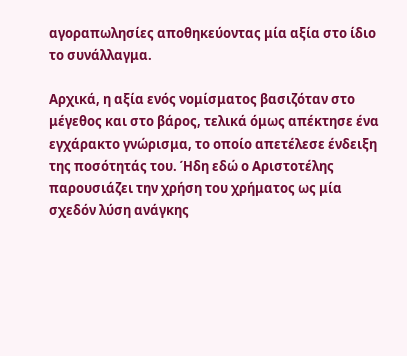αγοραπωλησίες αποθηκεύοντας μία αξία στο ίδιο το συνάλλαγμα.

Αρχικά, η αξία ενός νομίσματος βασιζόταν στο μέγεθος και στο βάρος, τελικά όμως απέκτησε ένα εγχάρακτο γνώρισμα, το οποίο απετέλεσε ένδειξη της ποσότητάς του. Ήδη εδώ ο Αριστοτέλης παρουσιάζει την χρήση του χρήματος ως μία σχεδόν λύση ανάγκης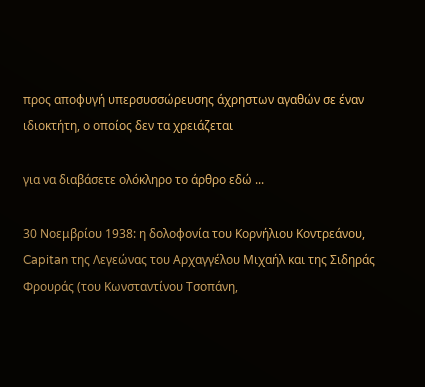προς αποφυγή υπερσυσσώρευσης άχρηστων αγαθών σε έναν ιδιοκτήτη, ο οποίος δεν τα χρειάζεται

για να διαβάσετε ολόκληρο το άρθρο εδώ ...

30 Νοεμβρίου 1938: η δολοφονία του Κορνήλιου Κοντρεάνου, Capitan της Λεγεώνας του Αρχαγγέλου Μιχαήλ και της Σιδηράς Φρουράς (του Κωνσταντίνου Τσοπάνη,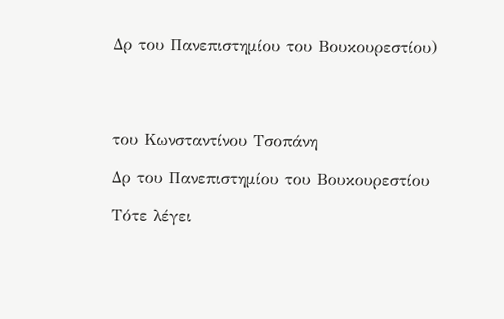Δρ του Πανεπιστημίου του Βουκουρεστίου)




του Κωνσταντίνου Τσοπάνη

Δρ του Πανεπιστημίου του Βουκουρεστίου

Τότε λέγει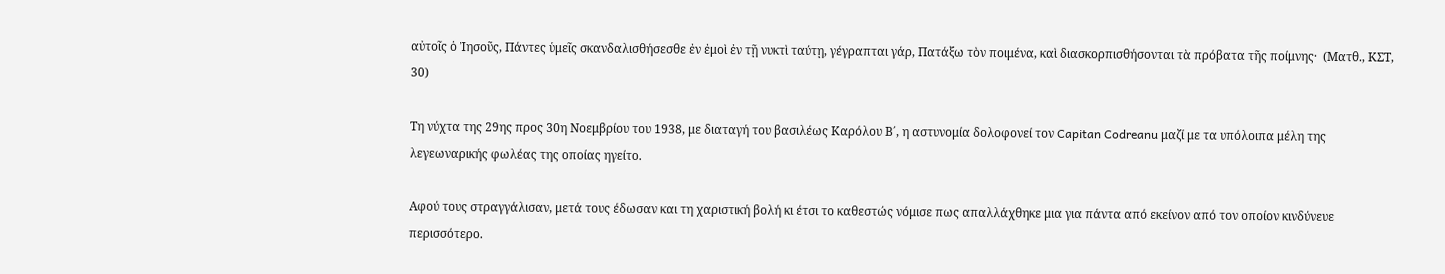αὐτοῖς ὁ Ἰησοῦς, Πάντες ὑμεῖς σκανδαλισθήσεσθε ἐν ἐμοὶ ἐν τῇ νυκτὶ ταύτῃ, γέγραπται γάρ, Πατάξω τὸν ποιμένα, καὶ διασκορπισθήσονται τὰ πρόβατα τῆς ποίμνης·  (Ματθ., ΚΣΤ, 30)

Τη νύχτα της 29ης προς 30η Νοεμβρίου του 1938, με διαταγή του βασιλέως Καρόλου Β΄, η αστυνομία δολοφονεί τον Capitan Codreanu μαζί με τα υπόλοιπα μέλη της λεγεωναρικής φωλέας της οποίας ηγείτο.

Αφού τους στραγγάλισαν, μετά τους έδωσαν και τη χαριστική βολή κι έτσι το καθεστώς νόμισε πως απαλλάχθηκε μια για πάντα από εκείνον από τον οποίον κινδύνευε περισσότερο.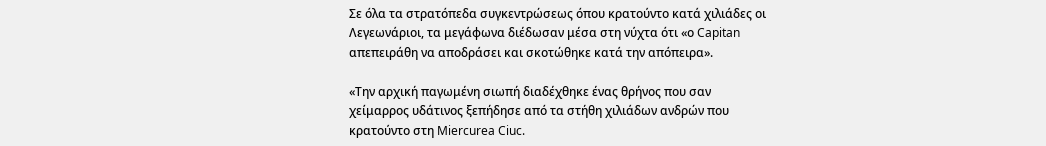Σε όλα τα στρατόπεδα συγκεντρώσεως όπου κρατούντο κατά χιλιάδες οι Λεγεωνάριοι, τα μεγάφωνα διέδωσαν μέσα στη νύχτα ότι «ο Capitan απεπειράθη να αποδράσει και σκοτώθηκε κατά την απόπειρα».

«Την αρχική παγωμένη σιωπή διαδέχθηκε ένας θρήνος που σαν χείμαρρος υδάτινος ξεπήδησε από τα στήθη χιλιάδων ανδρών που κρατούντο στη Miercurea Ciuc.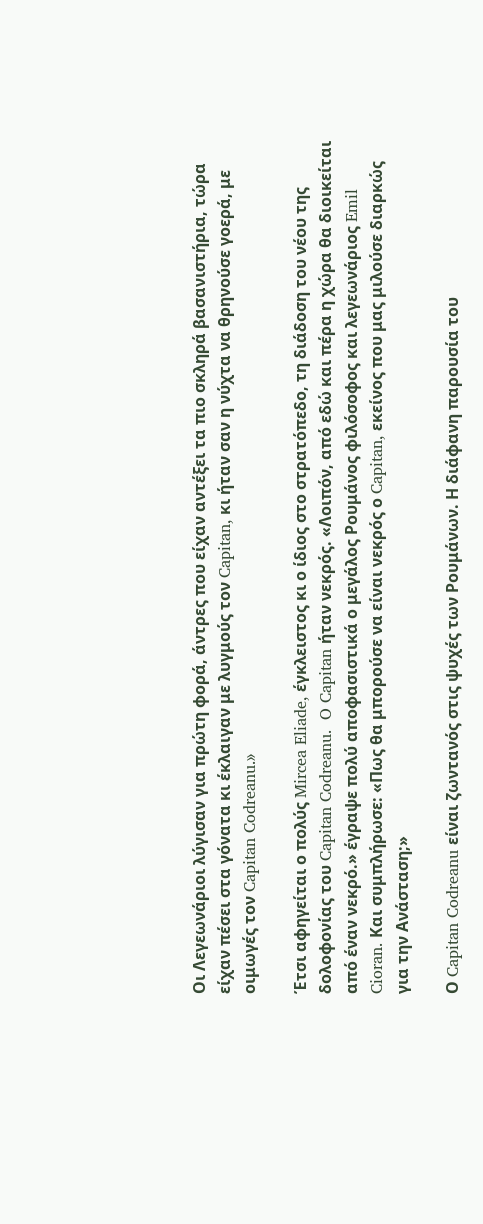Οι Λεγεωνάριοι λύγισαν για πρώτη φορά, άντρες που είχαν αντέξει τα πιο σκληρά βασανιστήρια, τώρα είχαν πέσει στα γόνατα κι έκλαιγαν με λυγμούς τον Capitan, κι ήταν σαν η νύχτα να θρηνούσε γοερά, με οιμωγές τον Capitan Codreanu.»

Έτσι αφηγείται ο πολύς Mircea Eliade, έγκλειστος κι ο ίδιος στο στρατόπεδο, τη διάδοση του νέου της δολοφονίας του Capitan Codreanu.  O Capitan ήταν νεκρός. «Λοιπόν, από εδώ και πέρα η χώρα θα διοικείται από έναν νεκρό.» έγραψε πολύ αποφασιστικά ο μεγάλος Ρουμάνος φιλόσοφος και λεγεωνάριος Emil Cioran. Και συμπλήρωσε: «Πως θα μπορούσε να είναι νεκρός ο Capitan, εκείνος που μας μιλούσε διαρκώς για την Ανάσταση;»

Ο Capitan Codreanu είναι ζωντανός στις ψυχές των Ρουμάνων. Η διάφανη παρουσία του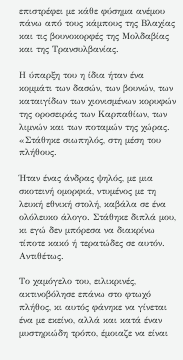επιστρέφει με κάθε φύσημα ανέμου πάνω από τους κάμπους της Βλαχίας και τις βουνοκορφές της Μολδαβίας και της Τρανσυλβανίας.

Η ύπαρξη του η ίδια ήταν ένα κομμάτι των δασών, των βουνών, των καταιγίδων των χιονισμένων κορυφών της οροσειράς των Καρπαθίων, των λιμνών και των ποταμών της χώρας. «Στάθηκε σιωπηλός, στη μέση του πλήθους.

Ήταν ένας άνδρας ψηλός, με μια σκοτεινή ομορφιά, ντυμένος με τη λευκή εθνική στολή, καβάλα σε ένα ολόλευκο άλογο. Στάθηκε διπλά μου, κι εγώ δεν μπόρεσα να διακρίνω τίποτε κακό ή τερατώδες σε αυτόν. Αντιθέτως.

Το χαμόγελο του, ειλικρινές, ακτινοβόλησε επάνω στο φτωχό πλήθος, κι αυτός φάνηκε να γίνεται ένα με εκείνο, αλλά και κατά έναν μυστηριώδη τρόπο, έμοιαζε να είναι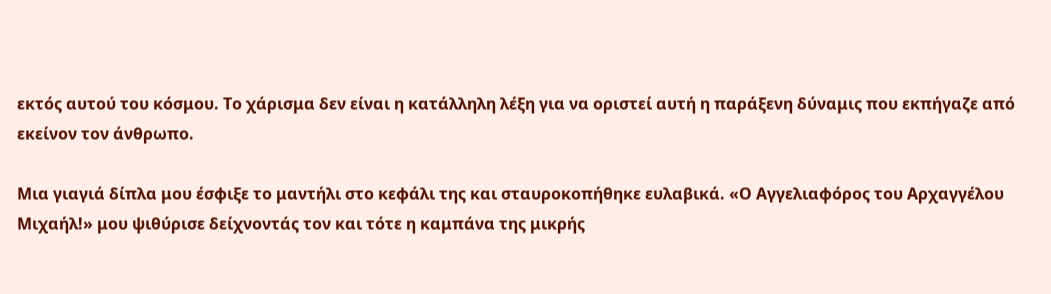εκτός αυτού του κόσμου. Το χάρισμα δεν είναι η κατάλληλη λέξη για να οριστεί αυτή η παράξενη δύναμις που εκπήγαζε από εκείνον τον άνθρωπο.

Μια γιαγιά δίπλα μου έσφιξε το μαντήλι στο κεφάλι της και σταυροκοπήθηκε ευλαβικά. «Ο Αγγελιαφόρος του Αρχαγγέλου Μιχαήλ!» μου ψιθύρισε δείχνοντάς τον και τότε η καμπάνα της μικρής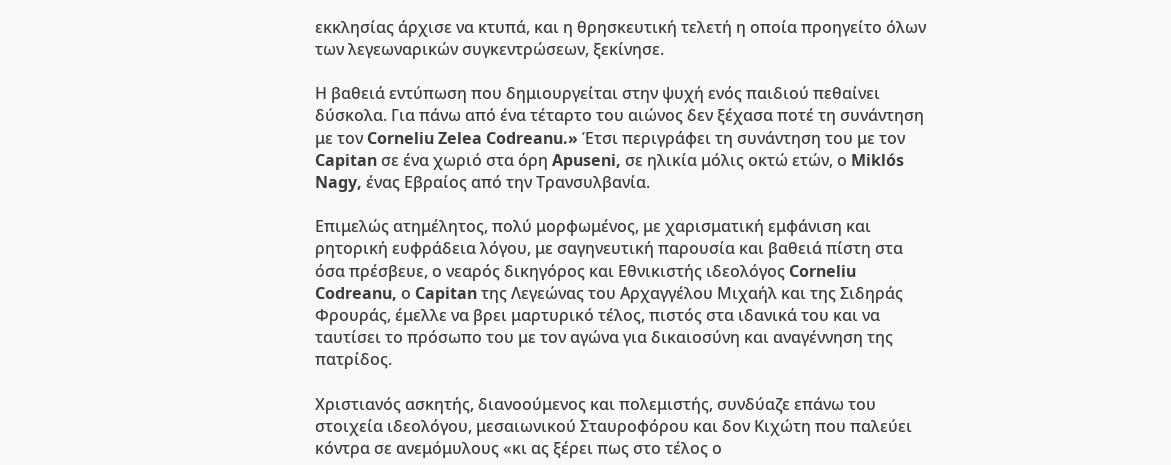εκκλησίας άρχισε να κτυπά, και η θρησκευτική τελετή η οποία προηγείτο όλων των λεγεωναρικών συγκεντρώσεων, ξεκίνησε.

Η βαθειά εντύπωση που δημιουργείται στην ψυχή ενός παιδιού πεθαίνει δύσκολα. Για πάνω από ένα τέταρτο του αιώνος δεν ξέχασα ποτέ τη συνάντηση με τον Corneliu Zelea Codreanu.» Έτσι περιγράφει τη συνάντηση του με τον Capitan σε ένα χωριό στα όρη Apuseni, σε ηλικία μόλις οκτώ ετών, ο Miklós Nagy, ένας Εβραίος από την Τρανσυλβανία.

Επιμελώς ατημέλητος, πολύ μορφωμένος, με χαρισματική εμφάνιση και ρητορική ευφράδεια λόγου, με σαγηνευτική παρουσία και βαθειά πίστη στα όσα πρέσβευε, ο νεαρός δικηγόρος και Εθνικιστής ιδεολόγος Corneliu Codreanu, ο Capitan της Λεγεώνας του Αρχαγγέλου Μιχαήλ και της Σιδηράς Φρουράς, έμελλε να βρει μαρτυρικό τέλος, πιστός στα ιδανικά του και να ταυτίσει το πρόσωπο του με τον αγώνα για δικαιοσύνη και αναγέννηση της πατρίδος.

Χριστιανός ασκητής, διανοούμενος και πολεμιστής, συνδύαζε επάνω του στοιχεία ιδεολόγου, μεσαιωνικού Σταυροφόρου και δον Κιχώτη που παλεύει κόντρα σε ανεμόμυλους «κι ας ξέρει πως στο τέλος ο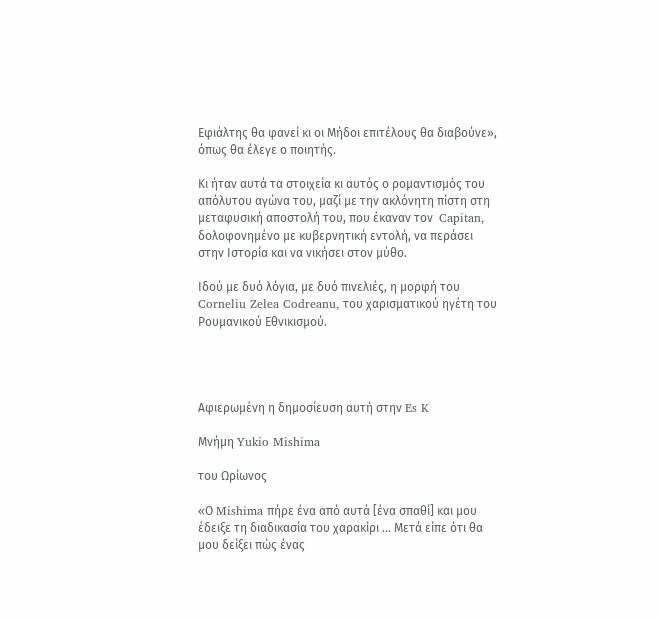Εφιάλτης θα φανεί κι οι Μήδοι επιτέλους θα διαβούνε», όπως θα έλεγε ο ποιητής.

Κι ήταν αυτά τα στοιχεία κι αυτός ο ρομαντισμός του απόλυτου αγώνα του, μαζί με την ακλόνητη πίστη στη μεταφυσική αποστολή του, που έκαναν τον  Capitan, δολοφονημένο με κυβερνητική εντολή, να περάσει στην Ιστορία και να νικήσει στον μύθο.

Ιδού με δυό λόγια, με δυό πινελιές, η μορφή του Corneliu Zelea Codreanu, του χαρισματικού ηγέτη του Ρουμανικού Εθνικισμού.




Αφιερωμένη η δημοσίευση αυτή στην Es K

Μνήμη Yukio Mishima

του Ωρίωνος

«Ο Mishima πήρε ένα από αυτά [ένα σπαθί] και μου έδειξε τη διαδικασία του χαρακίρι … Μετά είπε ότι θα μου δείξει πώς ένας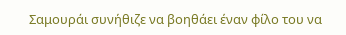Σαμουράι συνήθιζε να βοηθάει έναν φίλο του να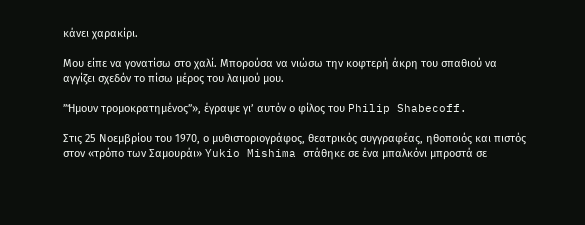κάνει χαρακίρι.

Μου είπε να γονατίσω στο χαλί. Μπορούσα να νιώσω την κοφτερή άκρη του σπαθιού να αγγίζει σχεδόν το πίσω μέρος του λαιμού μου.

”Ήμουν τρομοκρατημένος”», έγραψε γι’ αυτόν ο φίλος του Philip Shabecoff.

Στις 25 Νοεμβρίου του 1970, ο μυθιστοριογράφος, θεατρικός συγγραφέας, ηθοποιός και πιστός στον «τρόπο των Σαμουράι» Yukio Mishima στάθηκε σε ένα μπαλκόνι μπροστά σε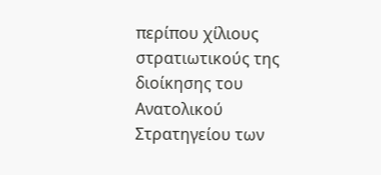περίπου χίλιους στρατιωτικούς της διοίκησης του Ανατολικού Στρατηγείου των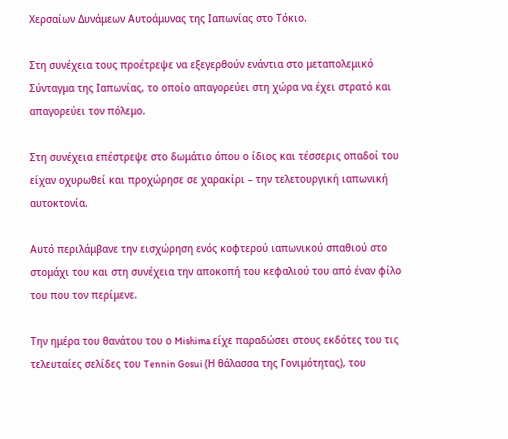Χερσαίων Δυνάμεων Αυτοάμυνας της Ιαπωνίας στο Τόκιο.

Στη συνέχεια τους προέτρεψε να εξεγερθούν ενάντια στο μεταπολεμικό Σύνταγμα της Ιαπωνίας, το οποίο απαγορεύει στη χώρα να έχει στρατό και απαγορεύει τον πόλεμο.

Στη συνέχεια επέστρεψε στο δωμάτιο όπου ο ίδιος και τέσσερις οπαδοί του είχαν οχυρωθεί και προχώρησε σε χαρακίρι – την τελετουργική ιαπωνική αυτοκτονία.

Αυτό περιλάμβανε την εισχώρηση ενός κοφτερού ιαπωνικού σπαθιού στο στομάχι του και στη συνέχεια την αποκοπή του κεφαλιού του από έναν φίλο του που τον περίμενε.

Την ημέρα του θανάτου του ο Mishima είχε παραδώσει στους εκδότες του τις τελευταίες σελίδες του Tennin Gosui (Η θάλασσα της Γονιμότητας), του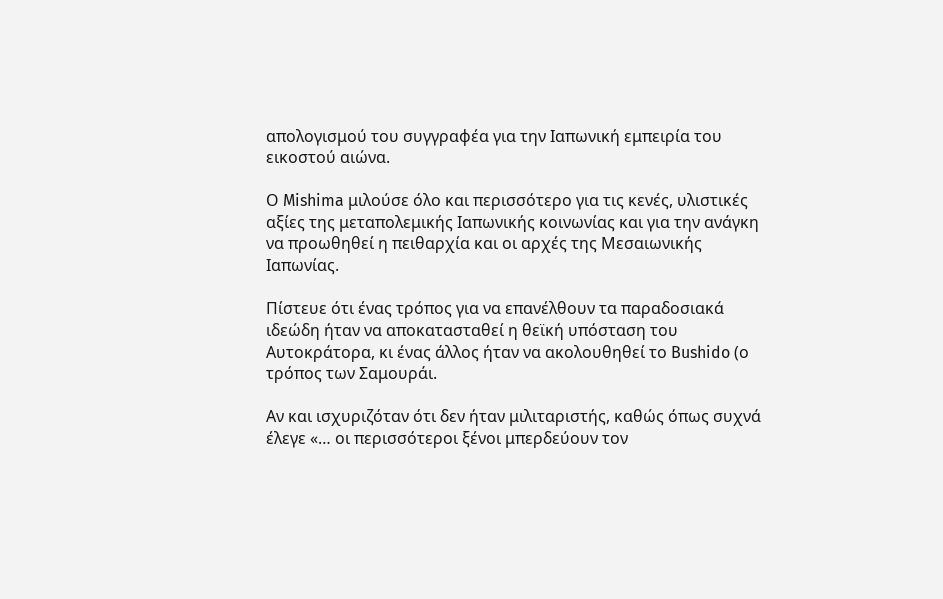απολογισμού του συγγραφέα για την Ιαπωνική εμπειρία του εικοστού αιώνα.

Ο Mishima μιλούσε όλο και περισσότερο για τις κενές, υλιστικές αξίες της μεταπολεμικής Ιαπωνικής κοινωνίας και για την ανάγκη να προωθηθεί η πειθαρχία και οι αρχές της Μεσαιωνικής Ιαπωνίας.

Πίστευε ότι ένας τρόπος για να επανέλθουν τα παραδοσιακά ιδεώδη ήταν να αποκατασταθεί η θεϊκή υπόσταση του Αυτοκράτορα, κι ένας άλλος ήταν να ακολουθηθεί το Bushido (ο τρόπος των Σαμουράι.

Αν και ισχυριζόταν ότι δεν ήταν μιλιταριστής, καθώς όπως συχνά έλεγε «… οι περισσότεροι ξένοι μπερδεύουν τον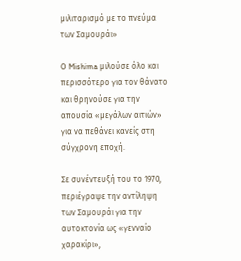μιλιταρισμό με το πνεύμα των Σαμουράι»

Ο Mishima μιλούσε όλο και περισσότερο για τον θάνατο και θρηνούσε για την απουσία «μεγάλων αιτιών» για να πεθάνει κανείς στη σύγχρονη εποχή.

Σε συνέντευξή του το 1970, περιέγραψε την αντίληψη των Σαμουράι για την αυτοκτονία ως «γενναίο χαρακίρι»,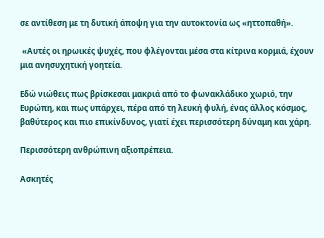σε αντίθεση με τη δυτική άποψη για την αυτοκτονία ως «ηττοπαθή».

 «Αυτές οι ηρωικές ψυχές, που φλέγονται μέσα στα κίτρινα κορμιά, έχουν μια ανησυχητική γοητεία.

Εδώ νιώθεις πως βρίσκεσαι μακριά από το φωνακλάδικο χωριό, την Ευρώπη, και πως υπάρχει, πέρα από τη λευκή φυλή, ένας άλλος κόσμος, βαθύτερος και πιο επικίνδυνος, γιατί έχει περισσότερη δύναμη και χάρη.

Περισσότερη ανθρώπινη αξιοπρέπεια.

Ασκητές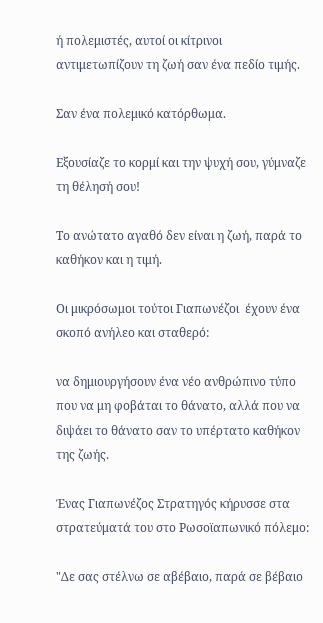ή πολεμιστές, αυτοί οι κίτρινοι αντιμετωπίζουν τη ζωή σαν ένα πεδίο τιμής.

Σαν ένα πολεμικό κατόρθωμα.

Εξουσίαζε το κορμί και την ψυχή σου, γύμναζε τη θέλησή σου!

Το ανώτατο αγαθό δεν είναι η ζωή, παρά το καθήκον και η τιμή.

Οι μικρόσωμοι τούτοι Γιαπωνέζοι  έχουν ένα σκοπό ανήλεο και σταθερό:

να δημιουργήσουν ένα νέο ανθρώπινο τύπο που να μη φοβάται το θάνατο, αλλά που να διψάει το θάνατο σαν το υπέρτατο καθήκον της ζωής.

Ένας Γιαπωνέζος Στρατηγός κήρυσσε στα στρατεύματά του στο Ρωσοϊαπωνικό πόλεμο:

"Δε σας στέλνω σε αβέβαιο, παρά σε βέβαιο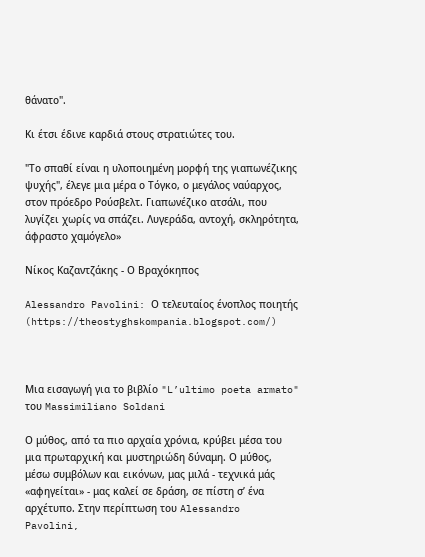θάνατο".

Κι έτσι έδινε καρδιά στους στρατιώτες του.

"Το σπαθί είναι η υλοποιημένη μορφή της γιαπωνέζικης ψυχής", έλεγε μια μέρα ο Τόγκο, ο μεγάλος ναύαρχος, στον πρόεδρο Ρούσβελτ. Γιαπωνέζικο ατσάλι, που λυγίζει χωρίς να σπάζει. Λυγεράδα, αντοχή, σκληρότητα, άφραστο χαμόγελο»

Νίκος Καζαντζάκης - Ο Βραχόκηπος

Alessandro Pavolini: Ο τελευταίος ένοπλος ποιητής (https://theostyghskompania.blogspot.com/)



Μια εισαγωγή για το βιβλίο "L’ultimo poeta armato" του Massimiliano Soldani

Ο μύθος, από τα πιο αρχαία χρόνια, κρύβει μέσα του μια πρωταρχική και μυστηριώδη δύναμη. Ο μύθος, μέσω συμβόλων και εικόνων, μας μιλά - τεχνικά μάς «αφηγείται» - μας καλεί σε δράση, σε πίστη σ’ ένα αρχέτυπο. Στην περίπτωση του Alessandro Pavolini,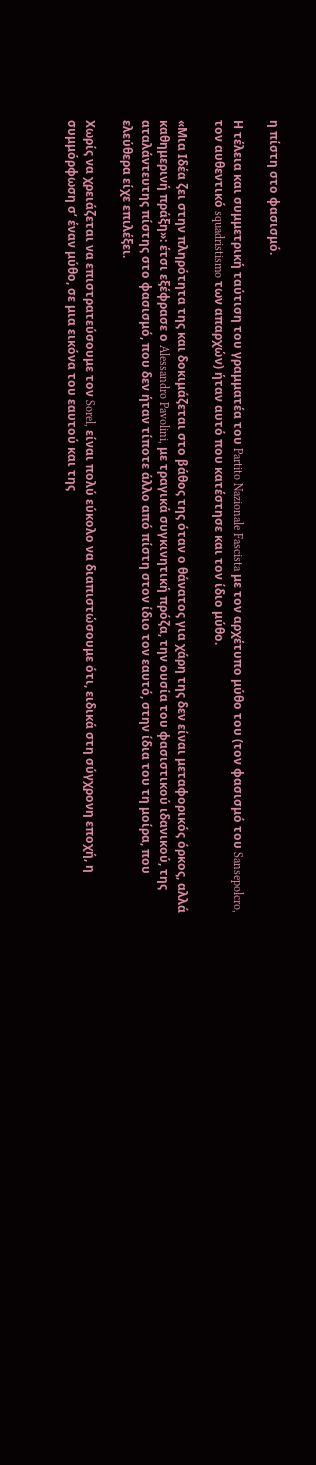η πίστη στο φασισμό.

Η τέλεια και συμμετρική ταύτιση του γραμματέα του Partito Nazionale Fascista με τον αρχέτυπο μύθο του (τον φασισμό του Sansepolcro, τον αυθεντικό squadristismo των απαρχών) ήταν αυτό που κατέστησε και τον ίδιο μύθο.

«Μια Ιδέα ζει στην πληρότητα της και δοκιμάζεται στο βάθος της όταν ο θάνατος για χάρη της δεν είναι μεταφορικός όρκος, αλλά καθημερινή πράξη»: έτσι εξέφρασε ο Alessandro Pavolini, με τραγικά συγκινητική πρόζα, την ουσία του φασιστικού ιδανικού, της αταλάντευτης πίστης στο φασισμό, που δεν ήταν τίποτε άλλο από πίστη στον ίδιο τον εαυτό, στην ίδια του τη μοίρα, που ελεύθερα είχε επιλέξει.

Χωρίς να χρειάζεται να επιστρατεύσουμε τον Sorel, είναι πολύ εύκολο να διαπιστώσουμε ότι, ειδικά στη σύγχρονη εποχή, η συμμόρφωση σ’ έναν μύθο, σε μια εικόνα του εαυτού και της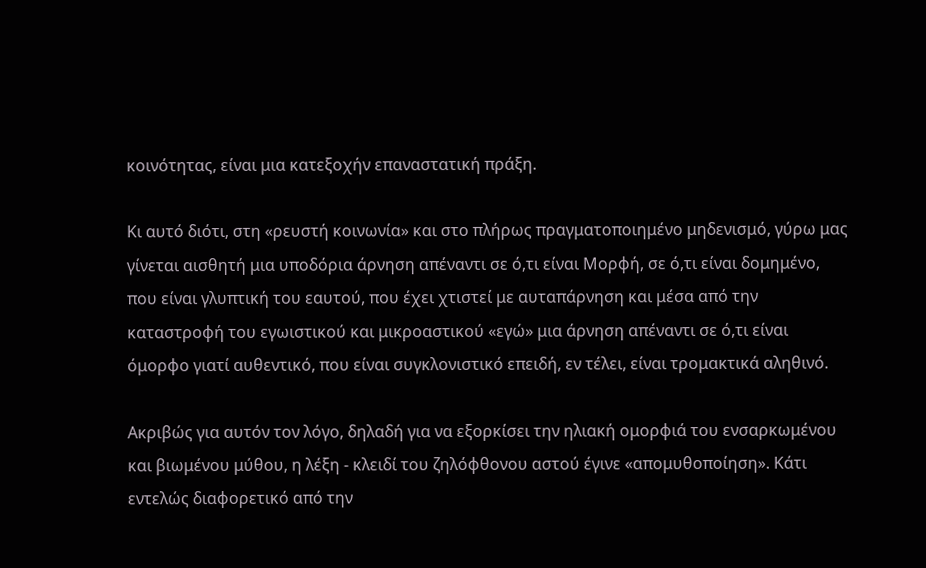κοινότητας, είναι μια κατεξοχήν επαναστατική πράξη.

Κι αυτό διότι, στη «ρευστή κοινωνία» και στο πλήρως πραγματοποιημένο μηδενισμό, γύρω μας γίνεται αισθητή μια υποδόρια άρνηση απέναντι σε ό,τι είναι Μορφή, σε ό,τι είναι δομημένο, που είναι γλυπτική του εαυτού, που έχει χτιστεί με αυταπάρνηση και μέσα από την καταστροφή του εγωιστικού και μικροαστικού «εγώ» μια άρνηση απέναντι σε ό,τι είναι όμορφο γιατί αυθεντικό, που είναι συγκλονιστικό επειδή, εν τέλει, είναι τρομακτικά αληθινό.

Ακριβώς για αυτόν τον λόγο, δηλαδή για να εξορκίσει την ηλιακή ομορφιά του ενσαρκωμένου και βιωμένου μύθου, η λέξη - κλειδί του ζηλόφθονου αστού έγινε «απομυθοποίηση». Κάτι εντελώς διαφορετικό από την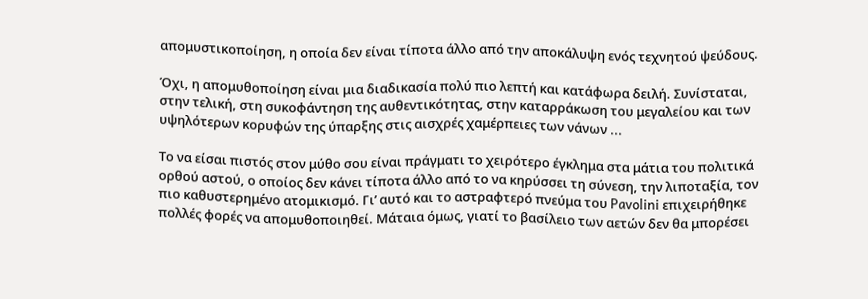απομυστικοποίηση, η οποία δεν είναι τίποτα άλλο από την αποκάλυψη ενός τεχνητού ψεύδους.

Όχι, η απομυθοποίηση είναι μια διαδικασία πολύ πιο λεπτή και κατάφωρα δειλή. Συνίσταται, στην τελική, στη συκοφάντηση της αυθεντικότητας, στην καταρράκωση του μεγαλείου και των υψηλότερων κορυφών της ύπαρξης στις αισχρές χαμέρπειες των νάνων ...

Το να είσαι πιστός στον μύθο σου είναι πράγματι το χειρότερο έγκλημα στα μάτια του πολιτικά ορθού αστού, ο οποίος δεν κάνει τίποτα άλλο από το να κηρύσσει τη σύνεση, την λιποταξία, τον πιο καθυστερημένο ατομικισμό. Γι’ αυτό και το αστραφτερό πνεύμα του Pavolini επιχειρήθηκε πολλές φορές να απομυθοποιηθεί. Μάταια όμως, γιατί το βασίλειο των αετών δεν θα μπορέσει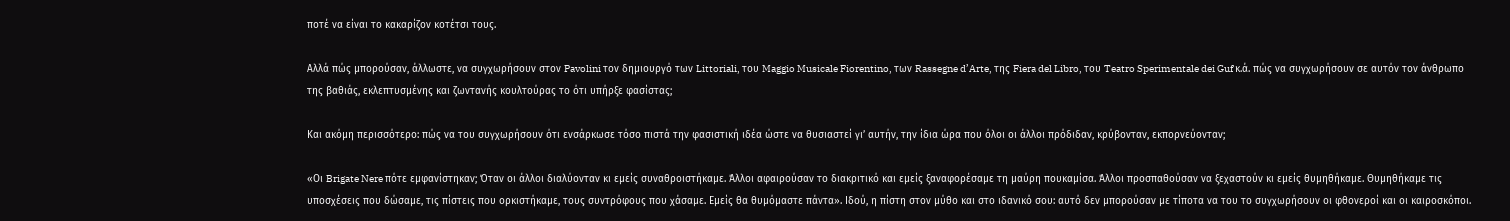ποτέ να είναι το κακαρίζον κοτέτσι τους.

Αλλά πώς μπορούσαν, άλλωστε, να συγχωρήσουν στον Pavolini τον δημιουργό των Littoriali, του Maggio Musicale Fiorentino, των Rassegne d’Arte, της Fiera del Libro, του Teatro Sperimentale dei Guf κ.ά. πώς να συγχωρήσουν σε αυτόν τον άνθρωπο της βαθιάς, εκλεπτυσμένης και ζωντανής κουλτούρας το ότι υπήρξε φασίστας;

Και ακόμη περισσότερο: πώς να του συγχωρήσουν ότι ενσάρκωσε τόσο πιστά την φασιστική ιδέα ώστε να θυσιαστεί γι’ αυτήν, την ίδια ώρα που όλοι οι άλλοι πρόδιδαν, κρύβονταν, εκπορνεύονταν;

«Οι Brigate Nere πότε εμφανίστηκαν; Όταν οι άλλοι διαλύονταν κι εμείς συναθροιστήκαμε. Άλλοι αφαιρούσαν το διακριτικό και εμείς ξαναφορέσαμε τη μαύρη πουκαμίσα. Άλλοι προσπαθούσαν να ξεχαστούν κι εμείς θυμηθήκαμε. Θυμηθήκαμε τις υποσχέσεις που δώσαμε, τις πίστεις που ορκιστήκαμε, τους συντρόφους που χάσαμε. Εμείς θα θυμόμαστε πάντα». Ιδού, η πίστη στον μύθο και στο ιδανικό σου: αυτό δεν μπορούσαν με τίποτα να του το συγχωρήσουν οι φθονεροί και οι καιροσκόποι.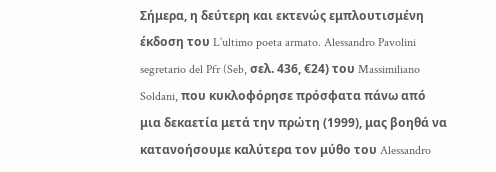Σήμερα, η δεύτερη και εκτενώς εμπλουτισμένη έκδοση του L’ultimo poeta armato. Alessandro Pavolini segretario del Pfr (Seb, σελ. 436, €24) του Massimiliano Soldani, που κυκλοφόρησε πρόσφατα πάνω από μια δεκαετία μετά την πρώτη (1999), μας βοηθά να κατανοήσουμε καλύτερα τον μύθο του Alessandro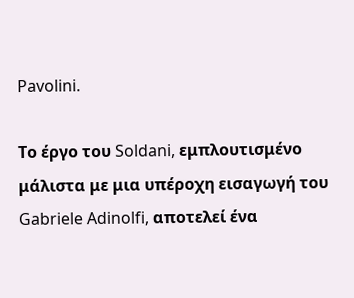Pavolini.

Το έργο του Soldani, εμπλουτισμένο μάλιστα με μια υπέροχη εισαγωγή του Gabriele Adinolfi, αποτελεί ένα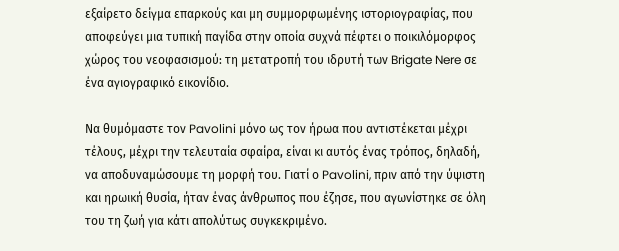εξαίρετο δείγμα επαρκούς και μη συμμορφωμένης ιστοριογραφίας, που αποφεύγει μια τυπική παγίδα στην οποία συχνά πέφτει ο ποικιλόμορφος χώρος του νεοφασισμού: τη μετατροπή του ιδρυτή των Brigate Nere σε ένα αγιογραφικό εικονίδιο.

Να θυμόμαστε τον Pavolini μόνο ως τον ήρωα που αντιστέκεται μέχρι τέλους, μέχρι την τελευταία σφαίρα, είναι κι αυτός ένας τρόπος, δηλαδή, να αποδυναμώσουμε τη μορφή του. Γιατί ο Pavolini, πριν από την ύψιστη και ηρωική θυσία, ήταν ένας άνθρωπος που έζησε, που αγωνίστηκε σε όλη του τη ζωή για κάτι απολύτως συγκεκριμένο.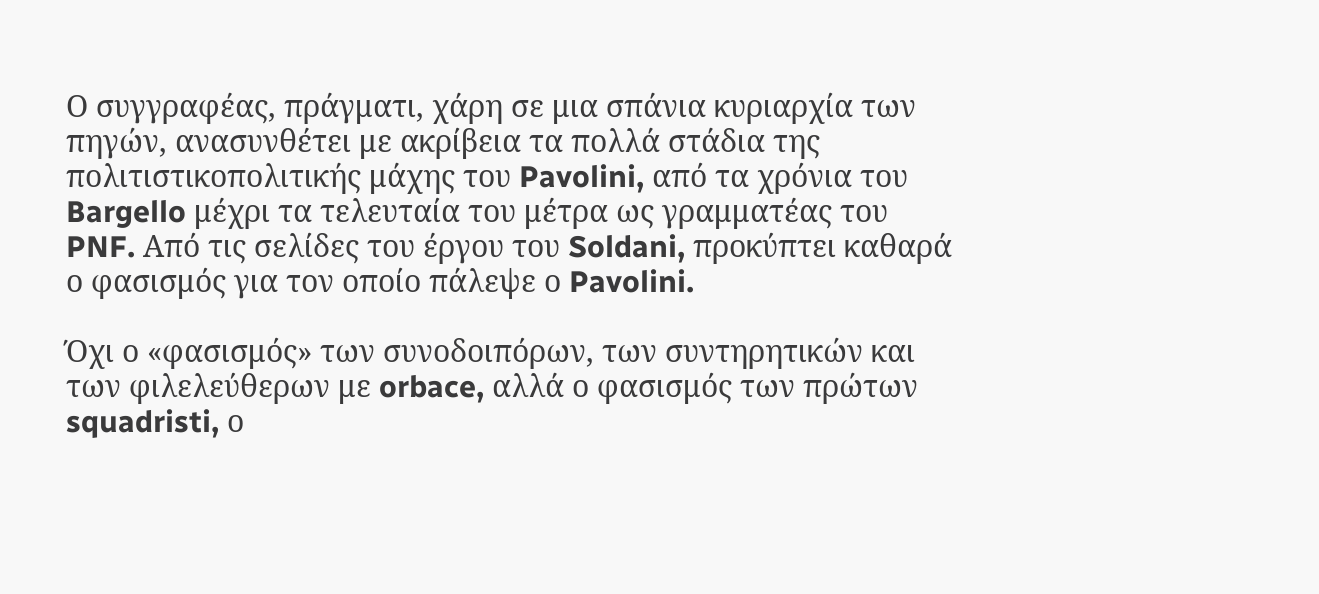Ο συγγραφέας, πράγματι, χάρη σε μια σπάνια κυριαρχία των πηγών, ανασυνθέτει με ακρίβεια τα πολλά στάδια της πολιτιστικοπολιτικής μάχης του Pavolini, από τα χρόνια του Bargello μέχρι τα τελευταία του μέτρα ως γραμματέας του PNF. Από τις σελίδες του έργου του Soldani, προκύπτει καθαρά ο φασισμός για τον οποίο πάλεψε ο Pavolini.

Όχι ο «φασισμός» των συνοδοιπόρων, των συντηρητικών και των φιλελεύθερων με orbace, αλλά ο φασισμός των πρώτων squadristi, ο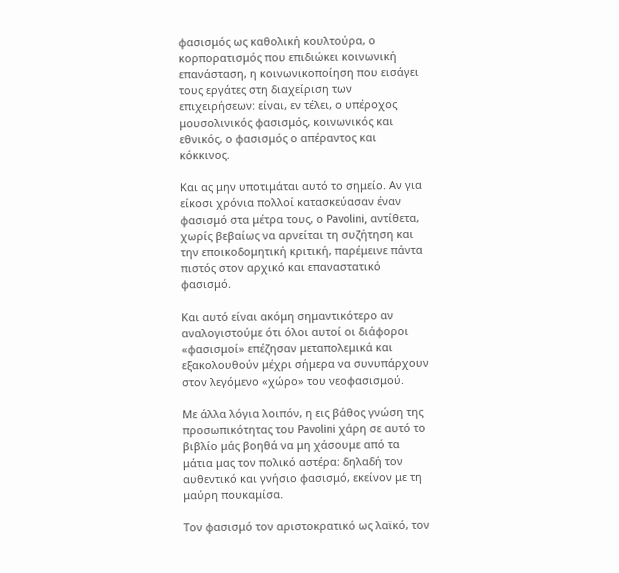φασισμός ως καθολική κουλτούρα, ο κορπορατισμός που επιδιώκει κοινωνική επανάσταση, η κοινωνικοποίηση που εισάγει τους εργάτες στη διαχείριση των επιχειρήσεων: είναι, εν τέλει, ο υπέροχος μουσολινικός φασισμός, κοινωνικός και εθνικός, ο φασισμός ο απέραντος και κόκκινος.

Και ας μην υποτιμάται αυτό το σημείο. Αν για είκοσι χρόνια πολλοί κατασκεύασαν έναν φασισμό στα μέτρα τους, ο Pavolini, αντίθετα, χωρίς βεβαίως να αρνείται τη συζήτηση και την εποικοδομητική κριτική, παρέμεινε πάντα πιστός στον αρχικό και επαναστατικό φασισμό.

Και αυτό είναι ακόμη σημαντικότερο αν αναλογιστούμε ότι όλοι αυτοί οι διάφοροι «φασισμοί» επέζησαν μεταπολεμικά και εξακολουθούν μέχρι σήμερα να συνυπάρχουν στον λεγόμενο «χώρο» του νεοφασισμού.

Με άλλα λόγια λοιπόν, η εις βάθος γνώση της προσωπικότητας του Pavolini χάρη σε αυτό το βιβλίο μάς βοηθά να μη χάσουμε από τα μάτια μας τον πολικό αστέρα: δηλαδή τον αυθεντικό και γνήσιο φασισμό, εκείνον με τη μαύρη πουκαμίσα.

Τον φασισμό τον αριστοκρατικό ως λαϊκό, τον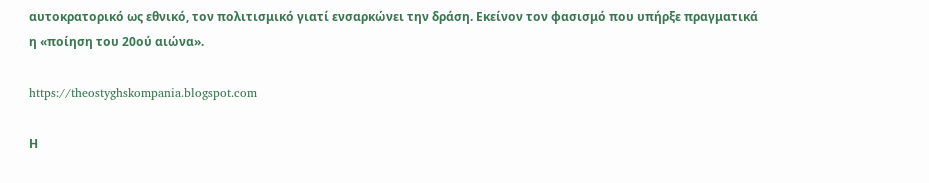αυτοκρατορικό ως εθνικό, τον πολιτισμικό γιατί ενσαρκώνει την δράση. Εκείνον τον φασισμό που υπήρξε πραγματικά η «ποίηση του 20ού αιώνα».

https://theostyghskompania.blogspot.com

Η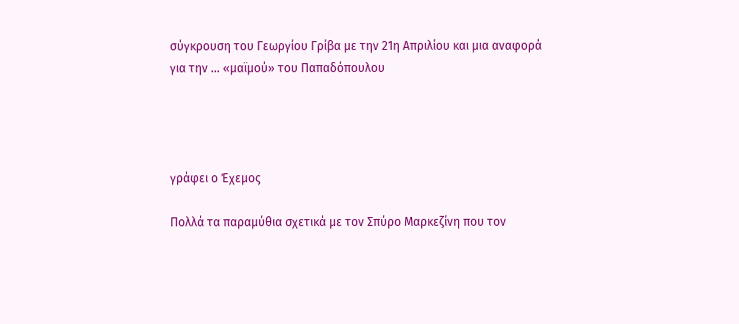σύγκρουση του Γεωργίου Γρίβα με την 21η Απριλίου και μια αναφορά για την ... «μαϊμού» του Παπαδόπουλου




γράφει ο Έχεμος

Πολλά τα παραμύθια σχετικά με τον Σπύρο Μαρκεζίνη που τον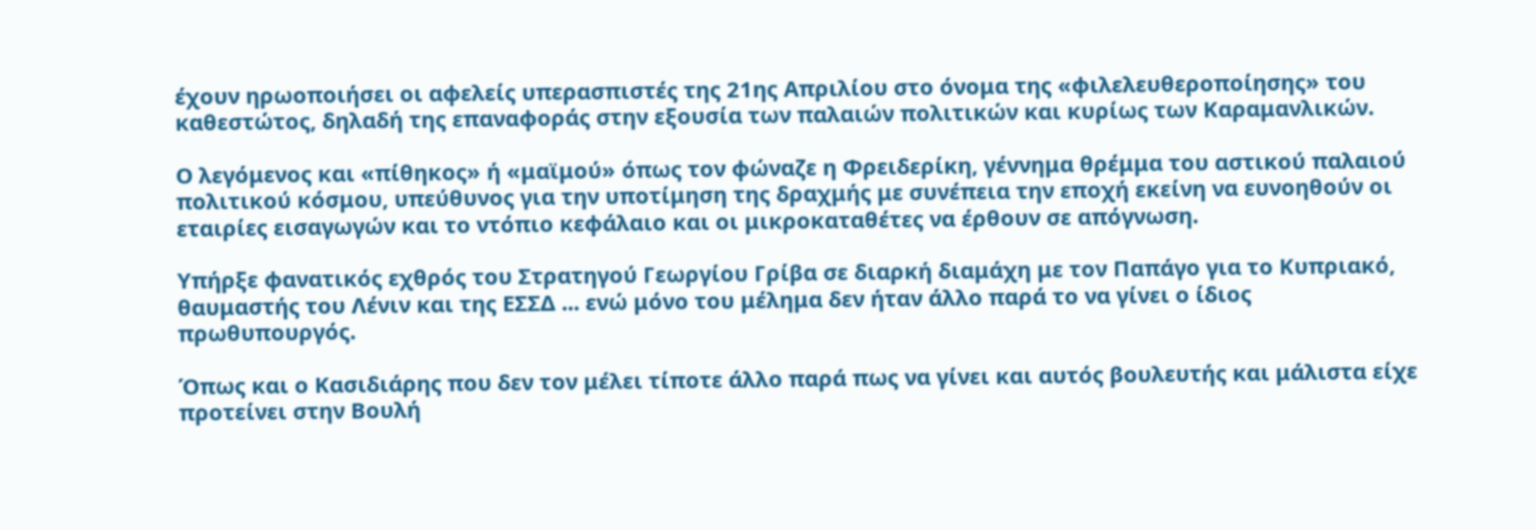έχουν ηρωοποιήσει οι αφελείς υπερασπιστές της 21ης Απριλίου στο όνομα της «φιλελευθεροποίησης» του καθεστώτος, δηλαδή της επαναφοράς στην εξουσία των παλαιών πολιτικών και κυρίως των Καραμανλικών.

Ο λεγόμενος και «πίθηκος» ή «μαϊμού» όπως τον φώναζε η Φρειδερίκη, γέννημα θρέμμα του αστικού παλαιού πολιτικού κόσμου, υπεύθυνος για την υποτίμηση της δραχμής με συνέπεια την εποχή εκείνη να ευνοηθούν οι εταιρίες εισαγωγών και το ντόπιο κεφάλαιο και οι μικροκαταθέτες να έρθουν σε απόγνωση.

Υπήρξε φανατικός εχθρός του Στρατηγού Γεωργίου Γρίβα σε διαρκή διαμάχη με τον Παπάγο για το Κυπριακό, θαυμαστής του Λένιν και της ΕΣΣΔ ... ενώ μόνο του μέλημα δεν ήταν άλλο παρά το να γίνει ο ίδιος πρωθυπουργός.

Όπως και ο Κασιδιάρης που δεν τον μέλει τίποτε άλλο παρά πως να γίνει και αυτός βουλευτής και μάλιστα είχε προτείνει στην Βουλή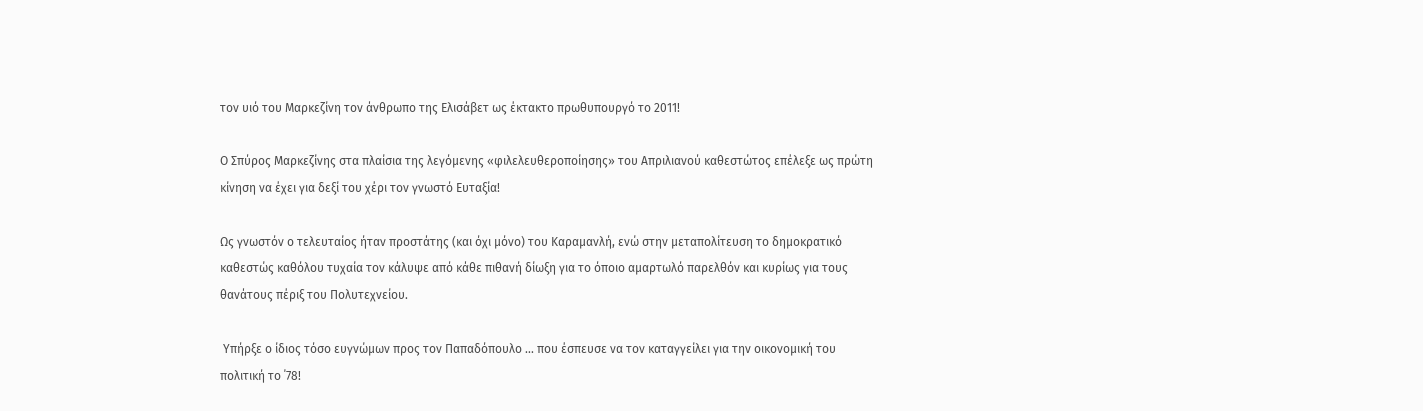τον υιό του Μαρκεζίνη τον άνθρωπο της Ελισάβετ ως έκτακτο πρωθυπουργό το 2011!

Ο Σπύρος Μαρκεζίνης στα πλαίσια της λεγόμενης «φιλελευθεροποίησης» του Απριλιανού καθεστώτος επέλεξε ως πρώτη κίνηση να έχει για δεξί του χέρι τον γνωστό Ευταξία!

Ως γνωστόν ο τελευταίος ήταν προστάτης (και όχι μόνο) του Καραμανλή, ενώ στην μεταπολίτευση το δημοκρατικό καθεστώς καθόλου τυχαία τον κάλυψε από κάθε πιθανή δίωξη για το όποιο αμαρτωλό παρελθόν και κυρίως για τους θανάτους πέριξ του Πολυτεχνείου.

 Υπήρξε ο ίδιος τόσο ευγνώμων προς τον Παπαδόπουλο ... που έσπευσε να τον καταγγείλει για την οικονομική του πολιτική το ΄78!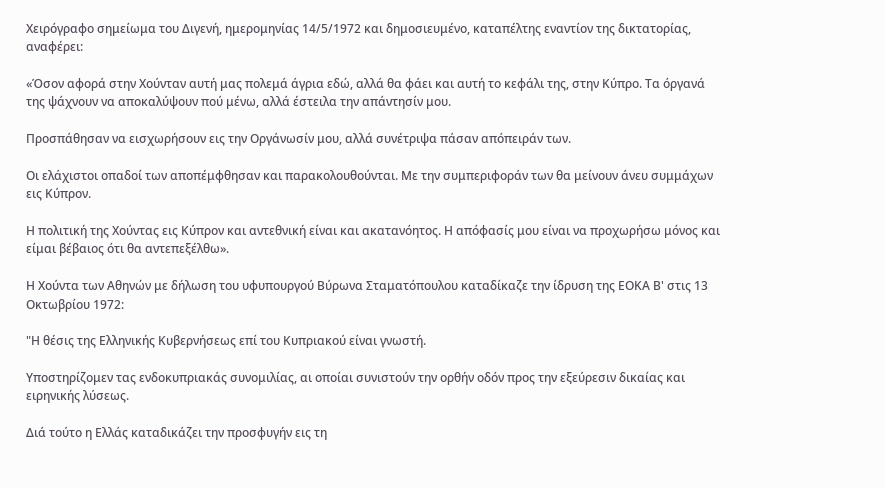Χειρόγραφο σημείωμα του Διγενή, ημερομηνίας 14/5/1972 και δημοσιευμένο, καταπέλτης εναντίον της δικτατορίας, αναφέρει:

«Όσον αφορά στην Χούνταν αυτή μας πολεμά άγρια εδώ, αλλά θα φάει και αυτή το κεφάλι της, στην Κύπρο. Τα όργανά της ψάχνουν να αποκαλύψουν πού μένω, αλλά έστειλα την απάντησίν μου.

Προσπάθησαν να εισχωρήσουν εις την Οργάνωσίν μου, αλλά συνέτριψα πάσαν απόπειράν των.

Οι ελάχιστοι οπαδοί των αποπέμφθησαν και παρακολουθούνται. Με την συμπεριφοράν των θα μείνουν άνευ συμμάχων εις Κύπρον.

Η πολιτική της Χούντας εις Κύπρον και αντεθνική είναι και ακατανόητος. Η απόφασίς μου είναι να προχωρήσω μόνος και είμαι βέβαιος ότι θα αντεπεξέλθω».

Η Χούντα των Αθηνών με δήλωση του υφυπουργού Βύρωνα Σταματόπουλου καταδίκαζε την ίδρυση της ΕΟΚΑ Β' στις 13 Οκτωβρίου 1972:

"Η θέσις της Ελληνικής Κυβερνήσεως επί του Κυπριακού είναι γνωστή.

Υποστηρίζομεν τας ενδοκυπριακάς συνομιλίας, αι οποίαι συνιστούν την ορθήν οδόν προς την εξεύρεσιν δικαίας και ειρηνικής λύσεως.

Διά τούτο η Ελλάς καταδικάζει την προσφυγήν εις τη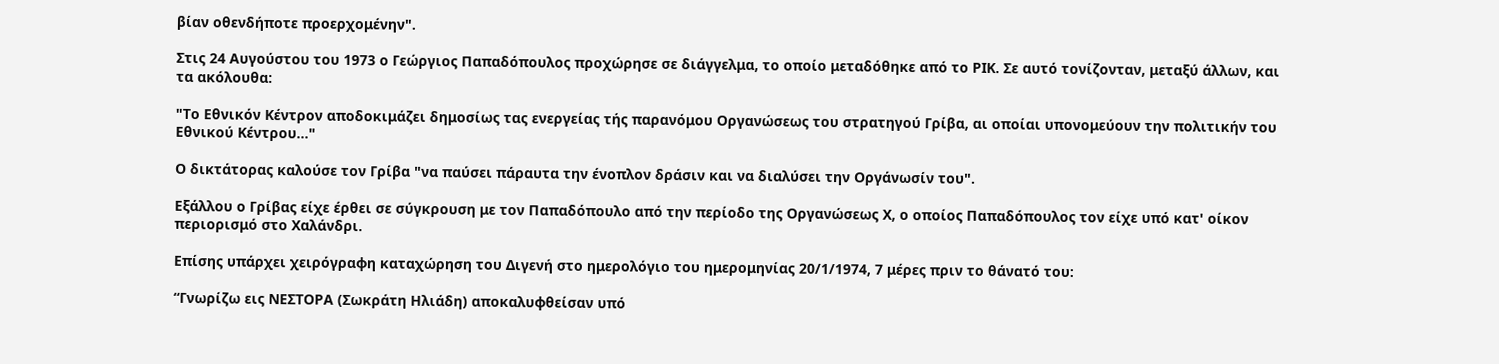βίαν οθενδήποτε προερχομένην".

Στις 24 Αυγούστου του 1973 ο Γεώργιος Παπαδόπουλος προχώρησε σε διάγγελμα, το οποίο μεταδόθηκε από το ΡΙΚ. Σε αυτό τονίζονταν, μεταξύ άλλων, και τα ακόλουθα:

"Το Εθνικόν Κέντρον αποδοκιμάζει δημοσίως τας ενεργείας τής παρανόμου Οργανώσεως του στρατηγού Γρίβα, αι οποίαι υπονομεύουν την πολιτικήν του Εθνικού Κέντρου..."

Ο δικτάτορας καλούσε τον Γρίβα "να παύσει πάραυτα την ένοπλον δράσιν και να διαλύσει την Οργάνωσίν του".

Εξάλλου ο Γρίβας είχε έρθει σε σύγκρουση με τον Παπαδόπουλο από την περίοδο της Οργανώσεως Χ, ο οποίος Παπαδόπουλος τον είχε υπό κατ' οίκον περιορισμό στο Χαλάνδρι.

Επίσης υπάρχει χειρόγραφη καταχώρηση του Διγενή στο ημερολόγιο του ημερομηνίας 20/1/1974, 7 μέρες πριν το θάνατό του:

“Γνωρίζω εις ΝΕΣΤΟΡΑ (Σωκράτη Ηλιάδη) αποκαλυφθείσαν υπό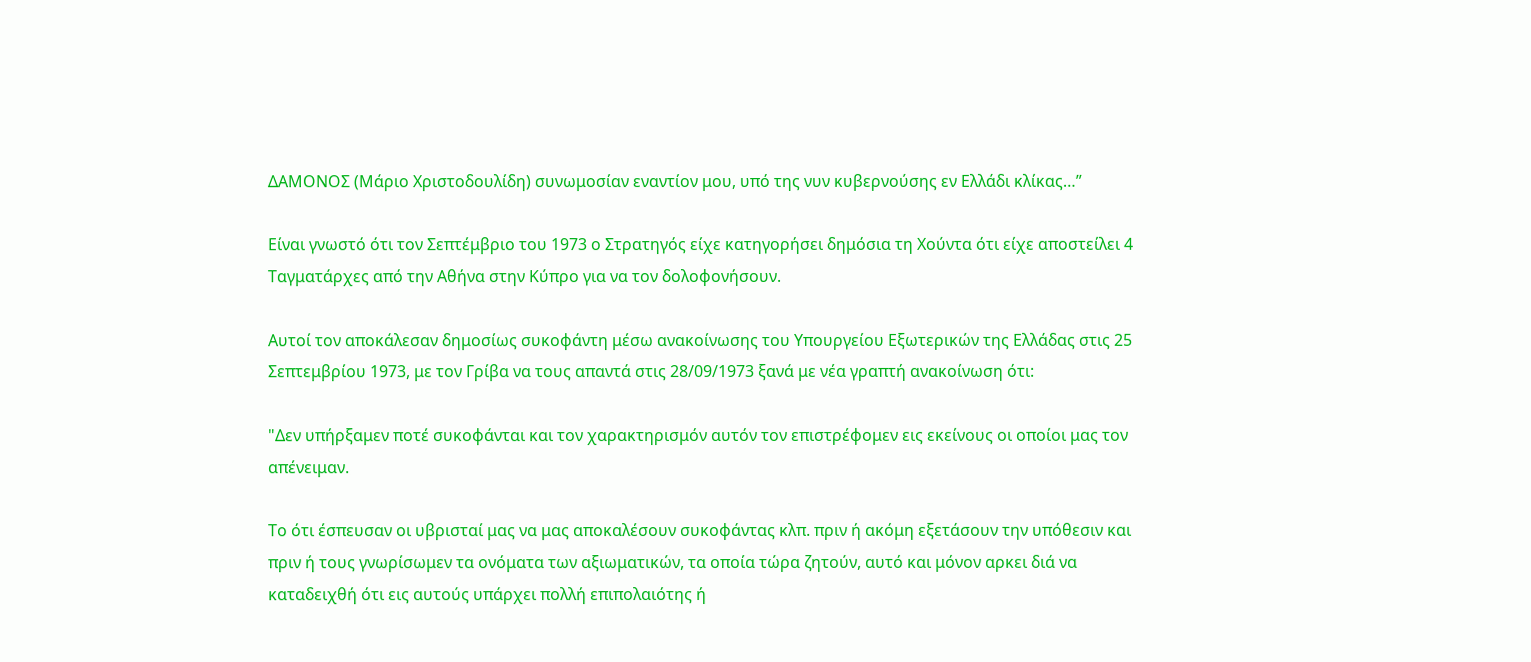ΔΑΜΟΝΟΣ (Μάριο Χριστοδουλίδη) συνωμοσίαν εναντίον μου, υπό της νυν κυβερνούσης εν Ελλάδι κλίκας…”

Είναι γνωστό ότι τον Σεπτέμβριο του 1973 ο Στρατηγός είχε κατηγορήσει δημόσια τη Χούντα ότι είχε αποστείλει 4 Ταγματάρχες από την Αθήνα στην Κύπρο για να τον δολοφονήσουν.

Αυτοί τον αποκάλεσαν δημοσίως συκοφάντη μέσω ανακοίνωσης του Υπουργείου Εξωτερικών της Ελλάδας στις 25 Σεπτεμβρίου 1973, με τον Γρίβα να τους απαντά στις 28/09/1973 ξανά με νέα γραπτή ανακοίνωση ότι:

"Δεν υπήρξαμεν ποτέ συκοφάνται και τον χαρακτηρισμόν αυτόν τον επιστρέφομεν εις εκείνους οι οποίοι μας τον απένειμαν.

Το ότι έσπευσαν οι υβρισταί μας να μας αποκαλέσουν συκοφάντας κλπ. πριν ή ακόμη εξετάσουν την υπόθεσιν και πριν ή τους γνωρίσωμεν τα ονόματα των αξιωματικών, τα οποία τώρα ζητούν, αυτό και μόνον αρκει διά να καταδειχθή ότι εις αυτούς υπάρχει πολλή επιπολαιότης ή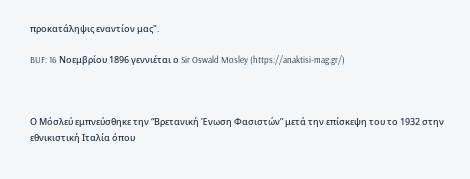προκατάληψις εναντίον μας".

BUF: 16 Νοεμβρίου 1896 γεννιέται ο Sir Oswald Mosley (https://anaktisi-mag.gr/)



Ο Μόσλεύ εμπνεύσθηκε την “Βρετανική Ένωση Φασιστών” μετά την επίσκεψη του το 1932 στην εθνικιστική Ιταλία όπου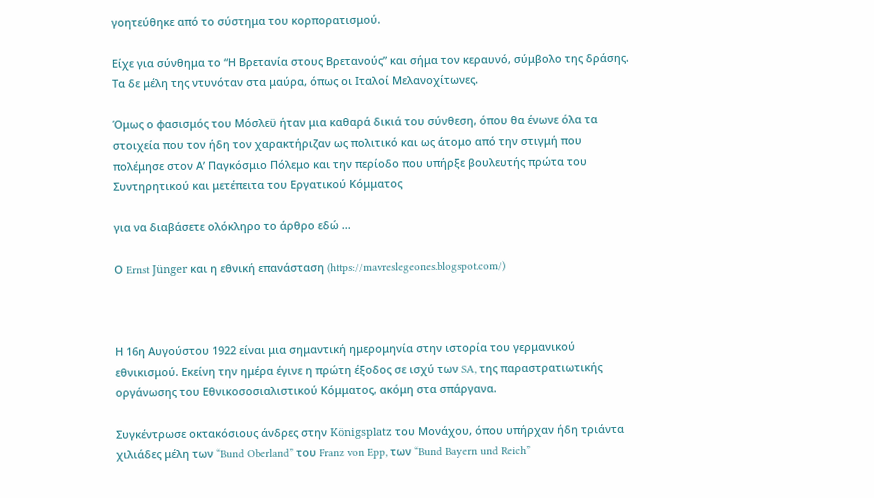γοητεύθηκε από το σύστημα του κορπορατισμού.

Είχε για σύνθημα το “Η Βρετανία στους Βρετανούς” και σήμα τον κεραυνό, σύμβολο της δράσης. Τα δε μέλη της ντυνόταν στα μαύρα, όπως οι Ιταλοί Μελανοχίτωνες.

Όμως ο φασισμός του Μόσλεϋ ήταν μια καθαρά δικιά του σύνθεση, όπου θα ένωνε όλα τα στοιχεία που τον ήδη τον χαρακτήριζαν ως πολιτικό και ως άτομο από την στιγμή που πολέμησε στον Α’ Παγκόσμιο Πόλεμο και την περίοδο που υπήρξε βουλευτής πρώτα του Συντηρητικού και μετέπειτα του Εργατικού Κόμματος

για να διαβάσετε ολόκληρο το άρθρο εδώ ...

Ο Ernst Jünger και η εθνική επανάσταση (https://mavreslegeones.blogspot.com/)



Η 16η Αυγούστου 1922 είναι μια σημαντική ημερομηνία στην ιστορία του γερμανικού εθνικισμού. Εκείνη την ημέρα έγινε η πρώτη έξοδος σε ισχύ των SA, της παραστρατιωτικής οργάνωσης του Εθνικοσοσιαλιστικού Κόμματος, ακόμη στα σπάργανα.

Συγκέντρωσε οκτακόσιους άνδρες στην Königsplatz του Μονάχου, όπου υπήρχαν ήδη τριάντα χιλιάδες μέλη των “Bund Oberland” του Franz von Epp, των “Bund Bayern und Reich”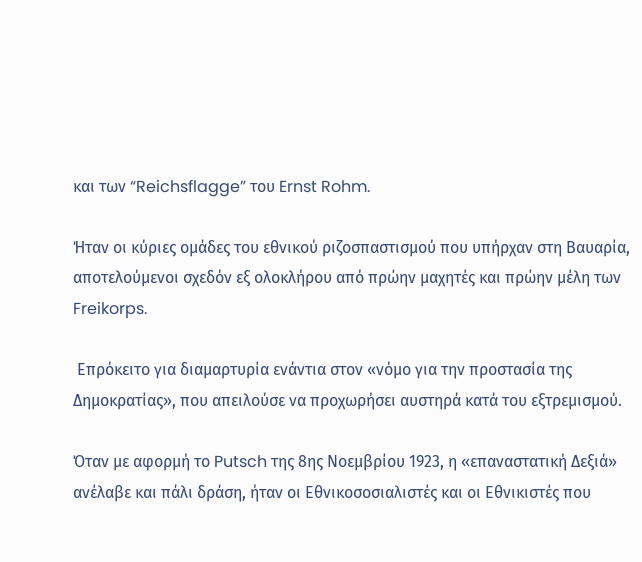και των “Reichsflagge” του Ernst Rohm.

Ήταν οι κύριες ομάδες του εθνικού ριζοσπαστισμού που υπήρχαν στη Βαυαρία, αποτελούμενοι σχεδόν εξ ολοκλήρου από πρώην μαχητές και πρώην μέλη των Freikorps.

 Επρόκειτο για διαμαρτυρία ενάντια στον «νόμο για την προστασία της Δημοκρατίας», που απειλούσε να προχωρήσει αυστηρά κατά του εξτρεμισμού.

Όταν με αφορμή το Putsch της 8ης Νοεμβρίου 1923, η «επαναστατική Δεξιά» ανέλαβε και πάλι δράση, ήταν οι Εθνικοσοσιαλιστές και οι Εθνικιστές που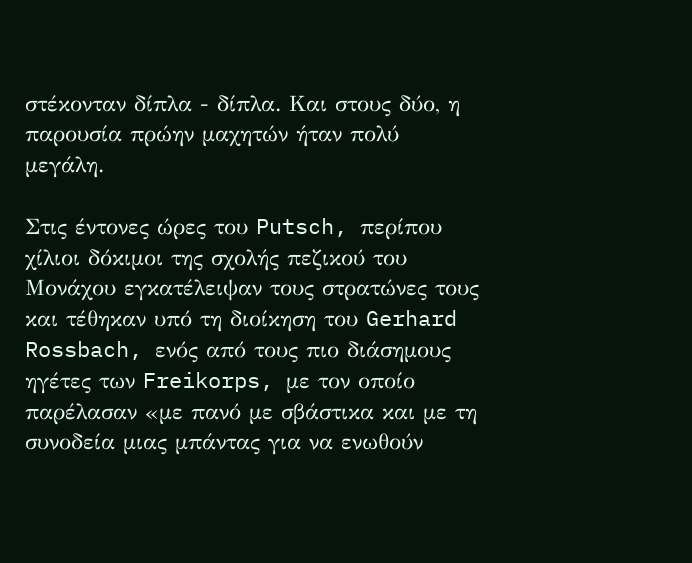στέκονταν δίπλα - δίπλα. Και στους δύο, η παρουσία πρώην μαχητών ήταν πολύ μεγάλη.

Στις έντονες ώρες του Putsch, περίπου χίλιοι δόκιμοι της σχολής πεζικού του Μονάχου εγκατέλειψαν τους στρατώνες τους και τέθηκαν υπό τη διοίκηση του Gerhard Rossbach, ενός από τους πιο διάσημους ηγέτες των Freikorps, με τον οποίο παρέλασαν «με πανό με σβάστικα και με τη συνοδεία μιας μπάντας για να ενωθούν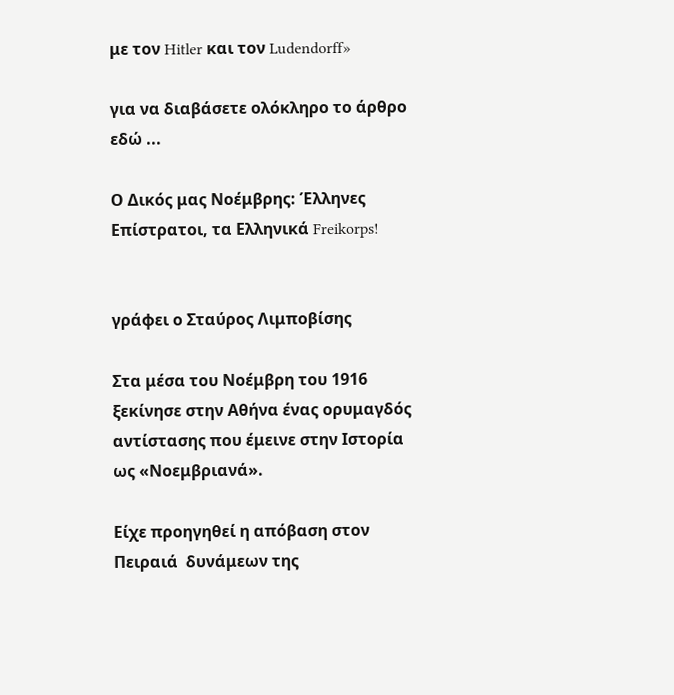με τον Hitler και τον Ludendorff»

για να διαβάσετε ολόκληρο το άρθρο εδώ ...

Ο Δικός μας Νοέμβρης: Έλληνες Επίστρατοι, τα Ελληνικά Freikorps!


γράφει ο Σταύρος Λιμποβίσης

Στα μέσα του Νοέμβρη του 1916  ξεκίνησε στην Αθήνα ένας ορυμαγδός αντίστασης που έμεινε στην Ιστορία ως «Νοεμβριανά».

Είχε προηγηθεί η απόβαση στον Πειραιά  δυνάμεων της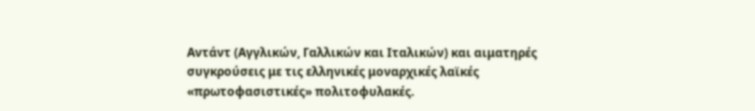Αντάντ (Αγγλικών, Γαλλικών και Ιταλικών) και αιματηρές συγκρούσεις με τις ελληνικές μοναρχικές λαϊκές «πρωτοφασιστικές» πολιτοφυλακές.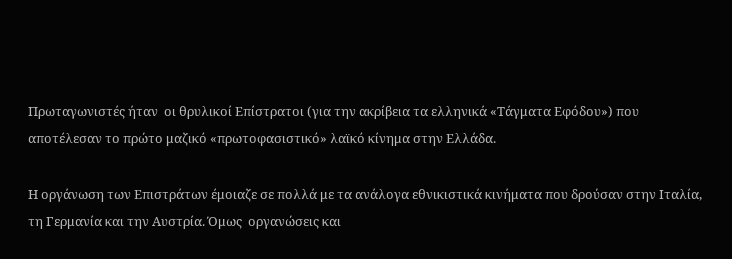Πρωταγωνιστές ήταν  οι θρυλικοί Επίστρατοι (για την ακρίβεια τα ελληνικά «Τάγματα Εφόδου») που αποτέλεσαν το πρώτο μαζικό «πρωτοφασιστικό» λαϊκό κίνημα στην Ελλάδα.

Η οργάνωση των Επιστράτων έμοιαζε σε πολλά με τα ανάλογα εθνικιστικά κινήματα που δρούσαν στην Ιταλία, τη Γερμανία και την Αυστρία. Όμως  οργανώσεις και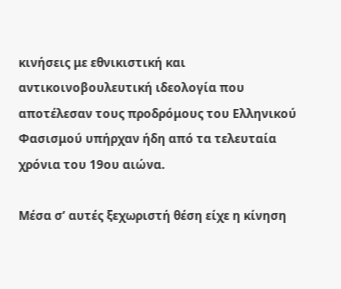κινήσεις με εθνικιστική και αντικοινοβουλευτική ιδεολογία που αποτέλεσαν τους προδρόμους του Ελληνικού Φασισμού υπήρχαν ήδη από τα τελευταία χρόνια του 19ου αιώνα.

Μέσα σ’ αυτές ξεχωριστή θέση είχε η κίνηση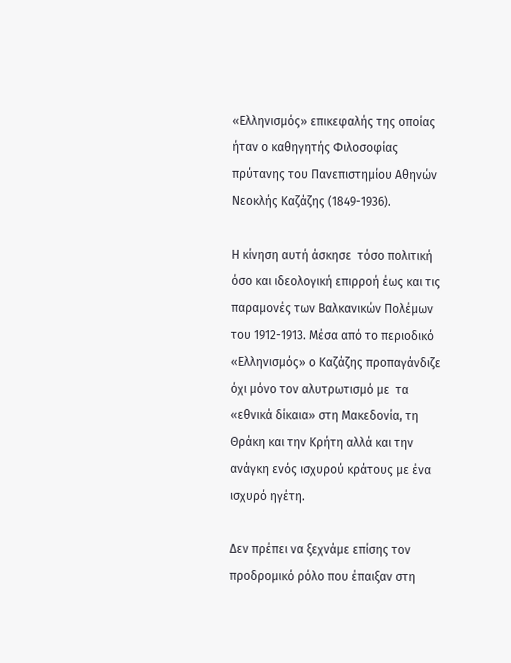«Ελληνισμός» επικεφαλής της οποίας ήταν ο καθηγητής Φιλοσοφίας πρύτανης του Πανεπιστημίου Αθηνών Νεοκλής Καζάζης (1849-1936).

Η κίνηση αυτή άσκησε  τόσο πολιτική όσο και ιδεολογική επιρροή έως και τις παραμονές των Βαλκανικών Πολέμων του 1912-1913. Μέσα από το περιοδικό «Ελληνισμός» ο Καζάζης προπαγάνδιζε όχι μόνο τον αλυτρωτισμό με  τα «εθνικά δίκαια» στη Μακεδονία, τη Θράκη και την Κρήτη αλλά και την ανάγκη ενός ισχυρού κράτους με ένα ισχυρό ηγέτη.

Δεν πρέπει να ξεχνάμε επίσης τον προδρομικό ρόλο που έπαιξαν στη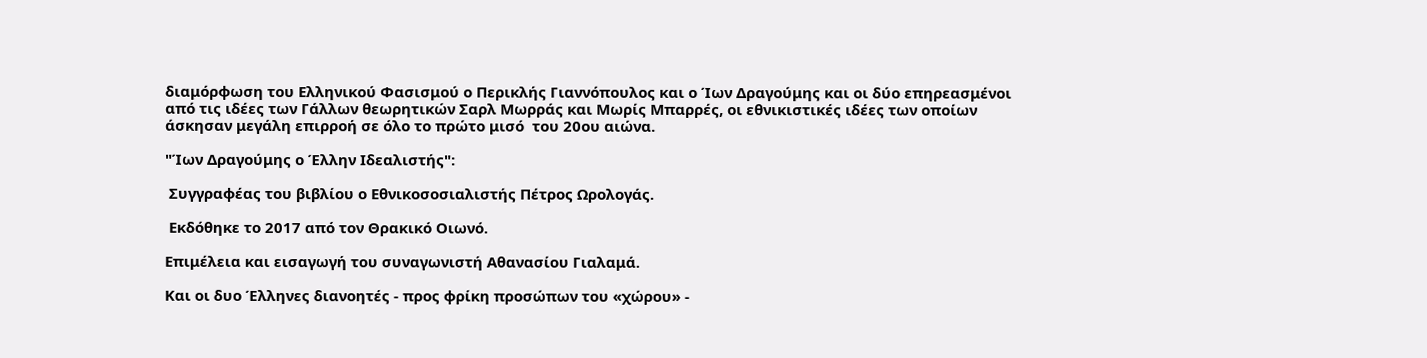διαμόρφωση του Ελληνικού Φασισμού ο Περικλής Γιαννόπουλος και ο Ίων Δραγούμης και οι δύο επηρεασμένοι από τις ιδέες των Γάλλων θεωρητικών Σαρλ Μωρράς και Μωρίς Μπαρρές, οι εθνικιστικές ιδέες των οποίων άσκησαν μεγάλη επιρροή σε όλο το πρώτο μισό  του 20ου αιώνα.

"Ίων Δραγούμης ο Έλλην Ιδεαλιστής":

 Συγγραφέας του βιβλίου ο Εθνικοσοσιαλιστής Πέτρος Ωρολογάς.

 Εκδόθηκε το 2017 από τον Θρακικό Οιωνό.

Επιμέλεια και εισαγωγή του συναγωνιστή Αθανασίου Γιαλαμά.

Και οι δυο Έλληνες διανοητές - προς φρίκη προσώπων του «χώρου» -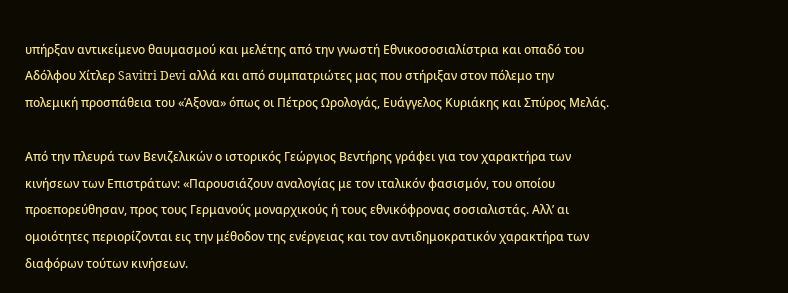υπήρξαν αντικείμενο θαυμασμού και μελέτης από την γνωστή Εθνικοσοσιαλίστρια και οπαδό του Αδόλφου Χίτλερ Savitri Devi αλλά και από συμπατριώτες μας που στήριξαν στον πόλεμο την πολεμική προσπάθεια του «Άξονα» όπως οι Πέτρος Ωρολογάς, Ευάγγελος Κυριάκης και Σπύρος Μελάς.

Από την πλευρά των Βενιζελικών ο ιστορικός Γεώργιος Βεντήρης γράφει για τον χαρακτήρα των κινήσεων των Επιστράτων: «Παρουσιάζουν αναλογίας με τον ιταλικόν φασισμόν, του οποίου προεπορεύθησαν, προς τους Γερμανούς μοναρχικούς ή τους εθνικόφρονας σοσιαλιστάς. Αλλ’ αι ομοιότητες περιορίζονται εις την μέθοδον της ενέργειας και τον αντιδημοκρατικόν χαρακτήρα των διαφόρων τούτων κινήσεων.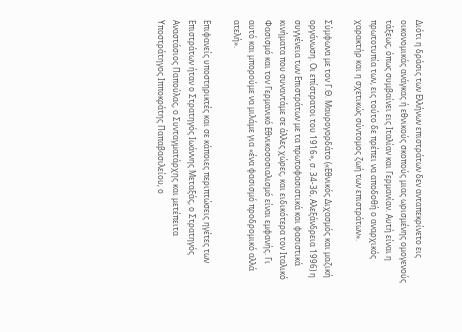Διότι η δράσις των Ελλήνων επιστράτων δεν ανταπεκρίνετο εις οικονομικάς ανάγκας ή εθνικούς σκοπούς μιας ωρισμένης ομογενούς τάξεως, όπως συμβαίνει εις Ιταλίαν και Γερμανίαν. Αυτή είναι η πρωτοτυπία των, εις τούτο δε πρέπει να αποδοθή ο αναρχικός χαρακτήρ και η σχετικώς σύντομος ζωή των επιστράτων».

Σύμφωνα με τον Γ.Θ. Μαυρογορδάτο («Εθνικός Διχασμός και μαζική οργάνωση. Οι επίστρατοι του 1916», σ. 34-36, Αλεξάνδρεια 1996) η συγγένεια των Επιστράτων με τα πρωτοφασιστικά και φασιστικά κινήματα που συναντάμε σε άλλες χώρες, και ειδικότερα τον Ιταλικό Φασισμό και τον Γερμανικό Εθνικοσοσιαλισμό είναι εμφανής. Γι αυτό και μπορούμε να μιλάμε για «ένα φασισμό προδρομικό αλλά ατελή».

Επιφανείς υποστηρικτές και σε κάποιες περιπτώσεις ηγέτες των Επιστράτων ήταν ο Στρατηγός Ιωάννης Μεταξάς, ο Στρατηγός Αναστάσιος Παπούλας, ο Συνταγματάρχης και μετέπειτα Υποστράτηγος Ιπποκράτης Παπαβασιλείου, ο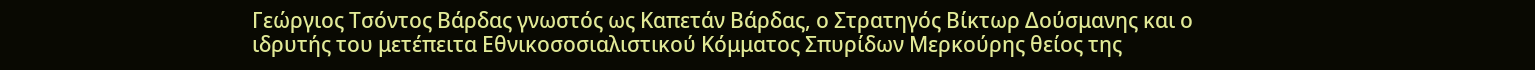Γεώργιος Τσόντος Βάρδας γνωστός ως Καπετάν Βάρδας, ο Στρατηγός Βίκτωρ Δούσμανης και ο ιδρυτής του μετέπειτα Εθνικοσοσιαλιστικού Κόμματος Σπυρίδων Μερκούρης θείος της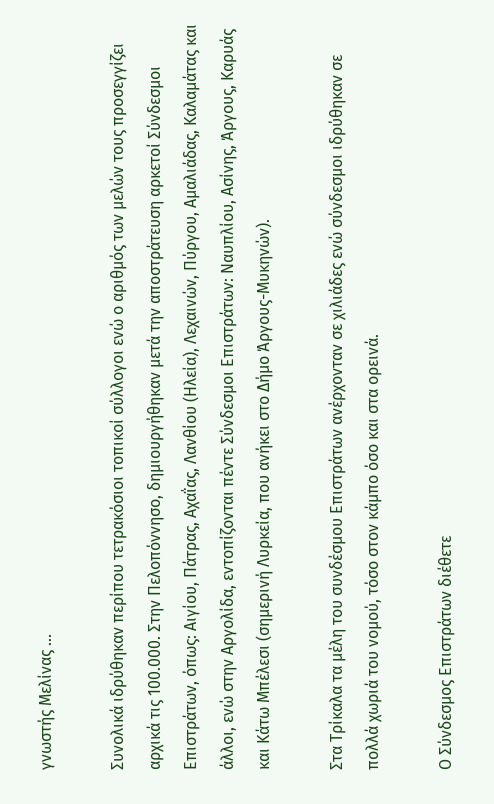γνωστής Μελίνας ...

Συνολικά ιδρύθηκαν περίπου τετρακόσιοι τοπικοί σύλλογοι ενώ ο αριθμός των μελών τους προσεγγίζει αρχικά τις 100.000. Στην Πελοπόννησο, δημιουργήθηκαν μετά την αποστράτευση αρκετοί Σύνδεσμοι Επιστράτων, όπως: Αιγίου, Πάτρας, Αχαΐας, Λανθίου (Ηλεία), Λεχαινών, Πύργου, Αμαλιάδας, Καλαμάτας και άλλοι, ενώ στην Αργολίδα, εντοπίζονται πέντε Σύνδεσμοι Επιστράτων: Ναυπλίου, Ασίνης, Άργους, Καρυάς και Κάτω Μπέλεσι (σημερινή Λυρκεία, που ανήκει στο Δήμο Άργους-Μυκηνών).

Στα Τρίκαλα τα μέλη του συνδέσμου Επιστράτων ανέρχονταν σε χιλιάδες ενώ σύνδεσμοι ιδρύθηκαν σε πολλά χωριά του νομού, τόσο στον κάμπο όσο και στα ορεινά.

Ο Σύνδεσμος Επιστράτων διέθετε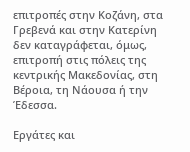επιτροπές στην Κοζάνη, στα Γρεβενά και στην Κατερίνη δεν καταγράφεται, όμως, επιτροπή στις πόλεις της κεντρικής Μακεδονίας, στη Βέροια, τη Νάουσα ή την Έδεσσα.

Εργάτες και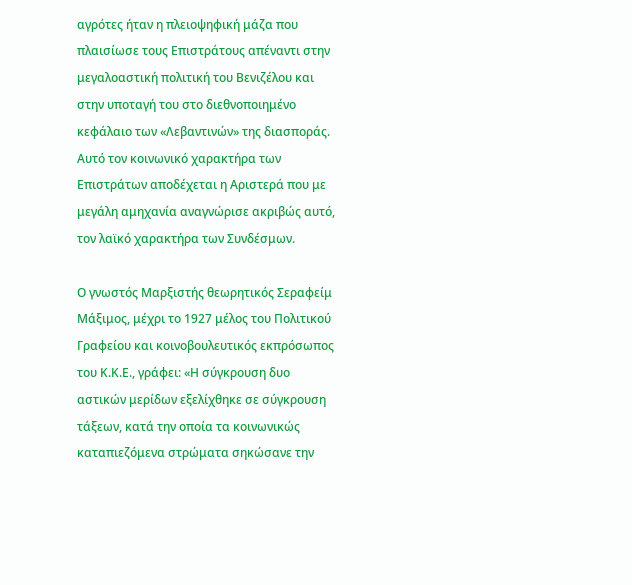αγρότες ήταν η πλειοψηφική μάζα που πλαισίωσε τους Επιστράτους απέναντι στην μεγαλοαστική πολιτική του Βενιζέλου και στην υποταγή του στο διεθνοποιημένο κεφάλαιο των «Λεβαντινών» της διασποράς. Αυτό τον κοινωνικό χαρακτήρα των Επιστράτων αποδέχεται η Αριστερά που με μεγάλη αμηχανία αναγνώρισε ακριβώς αυτό, τον λαϊκό χαρακτήρα των Συνδέσμων.

Ο γνωστός Μαρξιστής θεωρητικός Σεραφείμ Μάξιμος, μέχρι το 1927 μέλος του Πολιτικού Γραφείου και κοινοβουλευτικός εκπρόσωπος του Κ.Κ.Ε., γράφει: «Η σύγκρουση δυο αστικών μερίδων εξελίχθηκε σε σύγκρουση τάξεων, κατά την οποία τα κοινωνικώς καταπιεζόμενα στρώματα σηκώσανε την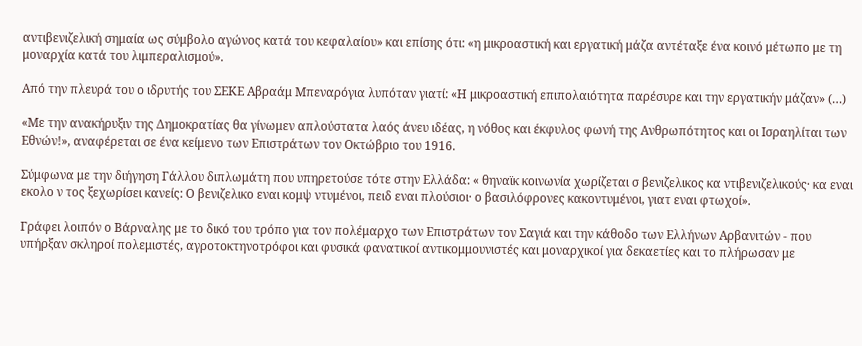αντιβενιζελική σημαία ως σύμβολο αγώνος κατά του κεφαλαίου» και επίσης ότι: «η μικροαστική και εργατική μάζα αντέταξε ένα κοινό μέτωπο με τη μοναρχία κατά του λιμπεραλισμού».

Από την πλευρά του ο ιδρυτής του ΣΕΚΕ Αβραάμ Μπεναρόγια λυπόταν γιατί: «Η μικροαστική επιπολαιότητα παρέσυρε και την εργατικήν μάζαν» (…)

«Με την ανακήρυξιν της Δημοκρατίας θα γίνωμεν απλούστατα λαός άνευ ιδέας, η νόθος και έκφυλος φωνή της Ανθρωπότητος και οι Ισραηλίται των Εθνών!», αναφέρεται σε ένα κείμενο των Επιστράτων τον Οκτώβριο του 1916.

Σύμφωνα με την διήγηση Γάλλου διπλωμάτη που υπηρετούσε τότε στην Ελλάδα: « θηναϊκ κοινωνία χωρίζεται σ βενιζελικος κα ντιβενιζελικούς· κα εναι εκολο ν τος ξεχωρίσει κανείς: Ο βενιζελικο εναι κομψ ντυμένοι, πειδ εναι πλούσιοι· ο βασιλόφρονες κακοντυμένοι, γιατ εναι φτωχοί».

Γράφει λοιπόν ο Βάρναλης με το δικό του τρόπο για τον πολέμαρχο των Επιστράτων τον Σαγιά και την κάθοδο των Ελλήνων Αρβανιτών - που υπήρξαν σκληροί πολεμιστές, αγροτοκτηνοτρόφοι και φυσικά φανατικοί αντικομμουνιστές και μοναρχικοί για δεκαετίες και το πλήρωσαν με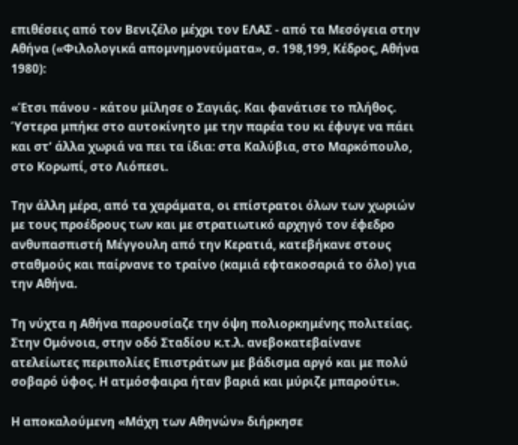επιθέσεις από τον Βενιζέλο μέχρι τον ΕΛΑΣ - από τα Μεσόγεια στην Αθήνα («Φιλολογικά απομνημονεύματα», σ. 198,199, Κέδρος, Αθήνα 1980):

«Έτσι πάνου - κάτου μίλησε ο Σαγιάς. Και φανάτισε το πλήθος. Ύστερα μπήκε στο αυτοκίνητο με την παρέα του κι έφυγε να πάει και στ’ άλλα χωριά να πει τα ίδια: στα Καλύβια, στο Μαρκόπουλο, στο Κορωπί, στο Λιόπεσι.

Την άλλη μέρα, από τα χαράματα, οι επίστρατοι όλων των χωριών με τους προέδρους των και με στρατιωτικό αρχηγό τον έφεδρο ανθυπασπιστή Μέγγουλη από την Κερατιά, κατεβήκανε στους σταθμούς και παίρνανε το τραίνο (καμιά εφτακοσαριά το όλο) για την Αθήνα.

Τη νύχτα η Αθήνα παρουσίαζε την όψη πολιορκημένης πολιτείας. Στην Ομόνοια, στην οδό Σταδίου κ.τ.λ. ανεβοκατεβαίνανε ατελείωτες περιπολίες Επιστράτων με βάδισμα αργό και με πολύ σοβαρό ύφος. Η ατμόσφαιρα ήταν βαριά και μύριζε μπαρούτι».

Η αποκαλούμενη «Μάχη των Αθηνών» διήρκησε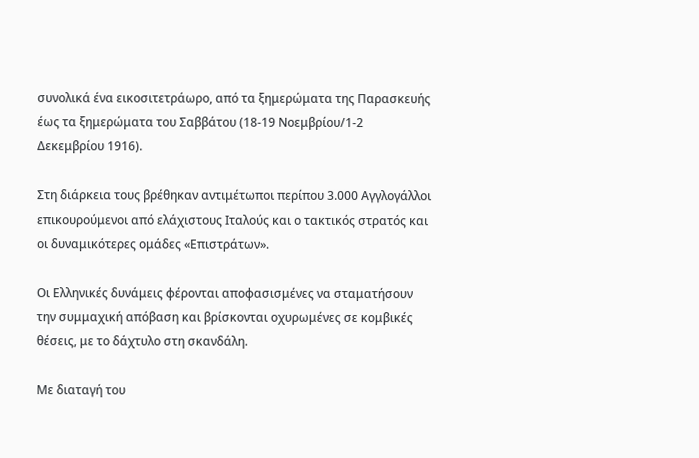συνολικά ένα εικοσιτετράωρο, από τα ξημερώματα της Παρασκευής έως τα ξημερώματα του Σαββάτου (18-19 Νοεμβρίου/1-2 Δεκεμβρίου 1916).

Στη διάρκεια τους βρέθηκαν αντιμέτωποι περίπου 3.000 Αγγλογάλλοι επικουρούμενοι από ελάχιστους Ιταλούς και ο τακτικός στρατός και οι δυναμικότερες ομάδες «Επιστράτων».

Οι Ελληνικές δυνάμεις φέρονται αποφασισμένες να σταματήσουν την συμμαχική απόβαση και βρίσκονται οχυρωμένες σε κομβικές θέσεις, με το δάχτυλο στη σκανδάλη.

Με διαταγή του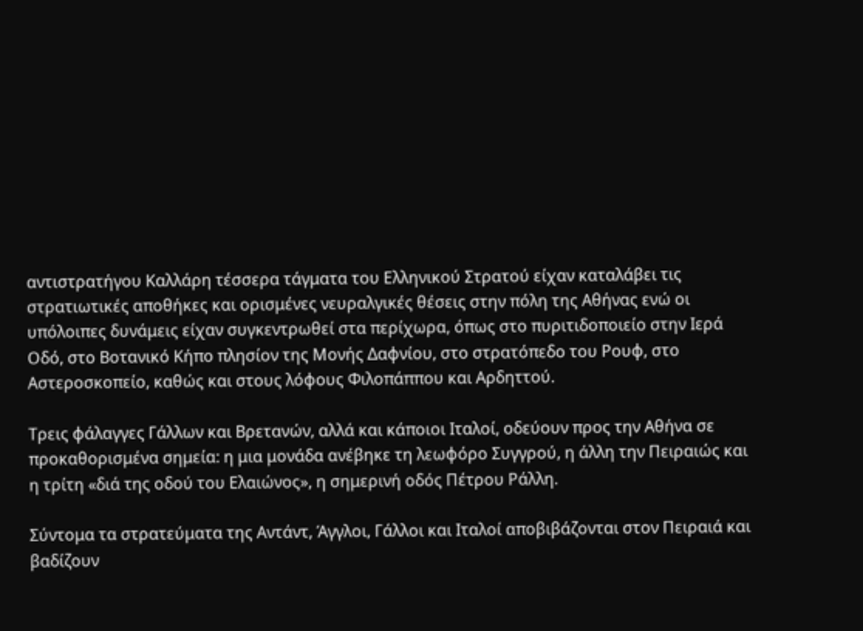αντιστρατήγου Καλλάρη τέσσερα τάγματα του Ελληνικού Στρατού είχαν καταλάβει τις στρατιωτικές αποθήκες και ορισμένες νευραλγικές θέσεις στην πόλη της Αθήνας ενώ οι υπόλοιπες δυνάμεις είχαν συγκεντρωθεί στα περίχωρα, όπως στο πυριτιδοποιείο στην Ιερά Οδό, στο Βοτανικό Κήπο πλησίον της Μονής Δαφνίου, στο στρατόπεδο του Ρουφ, στο Αστεροσκοπείο, καθώς και στους λόφους Φιλοπάππου και Αρδηττού.

Τρεις φάλαγγες Γάλλων και Βρετανών, αλλά και κάποιοι Ιταλοί, οδεύουν προς την Αθήνα σε προκαθορισμένα σημεία: η μια μονάδα ανέβηκε τη λεωφόρο Συγγρού, η άλλη την Πειραιώς και η τρίτη «διά της οδού του Ελαιώνος», η σημερινή οδός Πέτρου Ράλλη.

Σύντομα τα στρατεύματα της Αντάντ, Άγγλοι, Γάλλοι και Ιταλοί αποβιβάζονται στον Πειραιά και βαδίζουν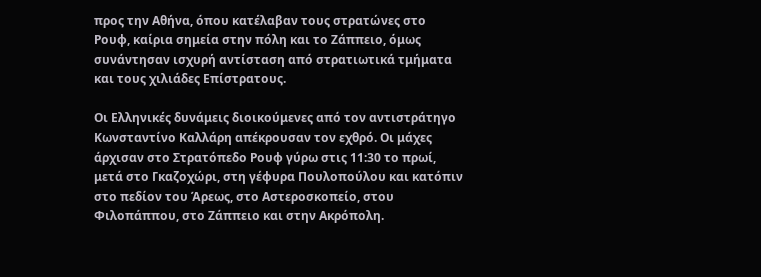προς την Αθήνα, όπου κατέλαβαν τους στρατώνες στο Ρουφ, καίρια σημεία στην πόλη και το Ζάππειο, όμως συνάντησαν ισχυρή αντίσταση από στρατιωτικά τμήματα και τους χιλιάδες Επίστρατους.

Οι Ελληνικές δυνάμεις διοικούμενες από τον αντιστράτηγο Κωνσταντίνο Καλλάρη απέκρουσαν τον εχθρό. Οι μάχες άρχισαν στο Στρατόπεδο Ρουφ γύρω στις 11:30 το πρωί, μετά στο Γκαζοχώρι, στη γέφυρα Πουλοπούλου και κατόπιν στο πεδίον του Άρεως, στο Αστεροσκοπείο, στου Φιλοπάππου, στο Ζάππειο και στην Ακρόπολη.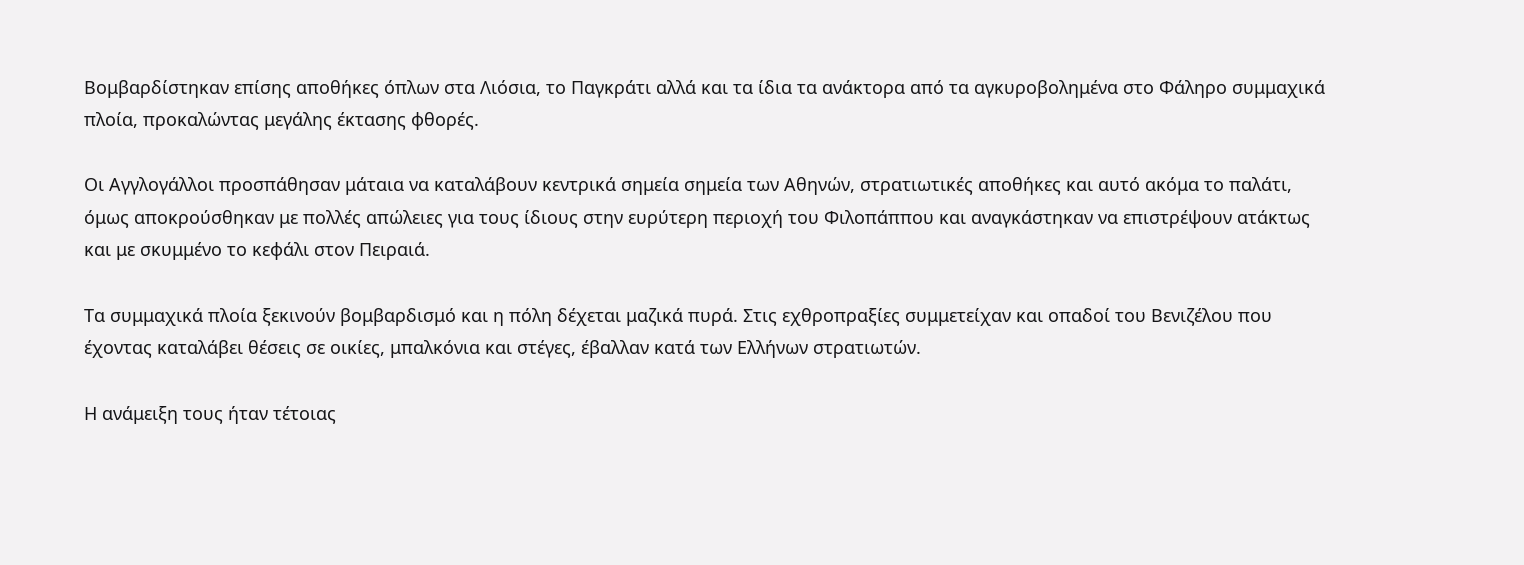Βομβαρδίστηκαν επίσης αποθήκες όπλων στα Λιόσια, το Παγκράτι αλλά και τα ίδια τα ανάκτορα από τα αγκυροβολημένα στο Φάληρο συμμαχικά πλοία, προκαλώντας μεγάλης έκτασης φθορές.

Οι Αγγλογάλλοι προσπάθησαν μάταια να καταλάβουν κεντρικά σημεία σημεία των Αθηνών, στρατιωτικές αποθήκες και αυτό ακόμα το παλάτι, όμως αποκρούσθηκαν με πολλές απώλειες για τους ίδιους στην ευρύτερη περιοχή του Φιλοπάππου και αναγκάστηκαν να επιστρέψουν ατάκτως και με σκυμμένο το κεφάλι στον Πειραιά.

Τα συμμαχικά πλοία ξεκινούν βομβαρδισμό και η πόλη δέχεται μαζικά πυρά. Στις εχθροπραξίες συμμετείχαν και οπαδοί του Βενιζέλου που έχοντας καταλάβει θέσεις σε οικίες, μπαλκόνια και στέγες, έβαλλαν κατά των Ελλήνων στρατιωτών.

Η ανάμειξη τους ήταν τέτοιας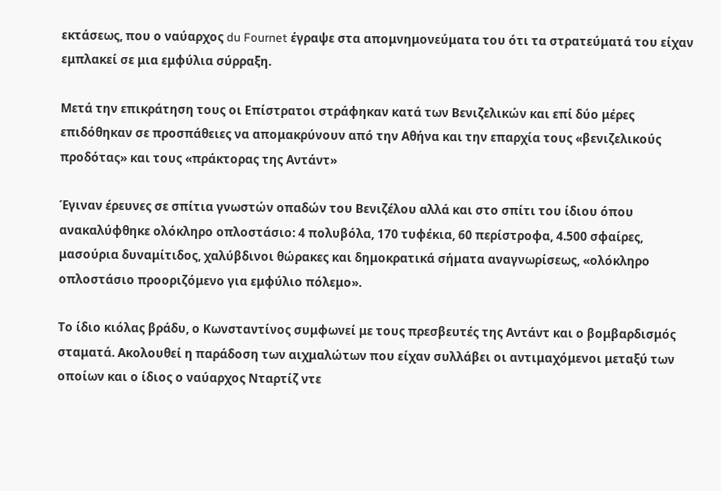εκτάσεως, που ο ναύαρχος du Fournet έγραψε στα απομνημονεύματα του ότι τα στρατεύματά του είχαν εμπλακεί σε μια εμφύλια σύρραξη.

Μετά την επικράτηση τους οι Επίστρατοι στράφηκαν κατά των Βενιζελικών και επί δύο μέρες επιδόθηκαν σε προσπάθειες να απομακρύνουν από την Αθήνα και την επαρχία τους «βενιζελικούς προδότας» και τους «πράκτορας της Αντάντ»

Έγιναν έρευνες σε σπίτια γνωστών οπαδών του Βενιζέλου αλλά και στο σπίτι του ίδιου όπου ανακαλύφθηκε ολόκληρο οπλοστάσιο: 4 πολυβόλα, 170 τυφέκια, 60 περίστροφα, 4.500 σφαίρες, μασούρια δυναμίτιδος, χαλύβδινοι θώρακες και δημοκρατικά σήματα αναγνωρίσεως, «ολόκληρο οπλοστάσιο προοριζόμενο για εμφύλιο πόλεμο».

Το ίδιο κιόλας βράδυ, ο Κωνσταντίνος συμφωνεί με τους πρεσβευτές της Αντάντ και ο βομβαρδισμός σταματά. Ακολουθεί η παράδοση των αιχμαλώτων που είχαν συλλάβει οι αντιμαχόμενοι μεταξύ των οποίων και ο ίδιος ο ναύαρχος Νταρτίζ ντε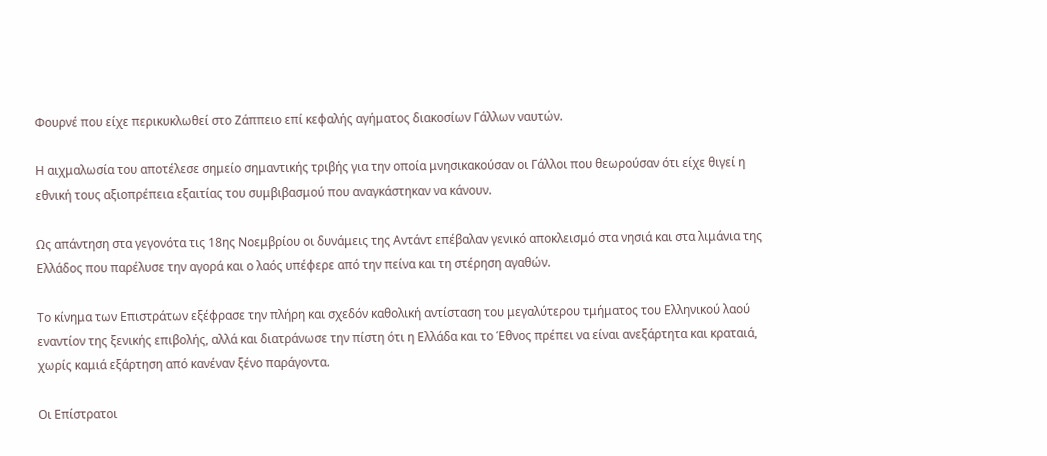Φουρνέ που είχε περικυκλωθεί στο Ζάππειο επί κεφαλής αγήματος διακοσίων Γάλλων ναυτών.

Η αιχμαλωσία του αποτέλεσε σημείο σημαντικής τριβής για την οποία μνησικακούσαν οι Γάλλοι που θεωρούσαν ότι είχε θιγεί η εθνική τους αξιοπρέπεια εξαιτίας του συμβιβασμού που αναγκάστηκαν να κάνουν.

Ως απάντηση στα γεγονότα τις 18ης Νοεμβρίου οι δυνάμεις της Αντάντ επέβαλαν γενικό αποκλεισμό στα νησιά και στα λιμάνια της Ελλάδος που παρέλυσε την αγορά και ο λαός υπέφερε από την πείνα και τη στέρηση αγαθών.

Το κίνημα των Επιστράτων εξέφρασε την πλήρη και σχεδόν καθολική αντίσταση του μεγαλύτερου τμήματος του Ελληνικού λαού εναντίον της ξενικής επιβολής, αλλά και διατράνωσε την πίστη ότι η Ελλάδα και το Έθνος πρέπει να είναι ανεξάρτητα και κραταιά, χωρίς καμιά εξάρτηση από κανέναν ξένο παράγοντα.

Οι Επίστρατοι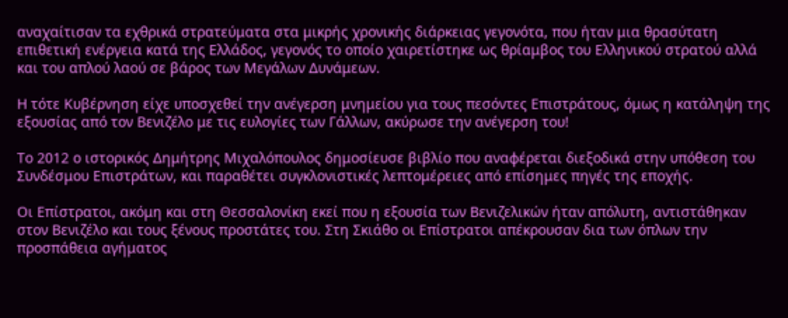αναχαίτισαν τα εχθρικά στρατεύματα στα μικρής χρονικής διάρκειας γεγονότα, που ήταν μια θρασύτατη επιθετική ενέργεια κατά της Ελλάδος, γεγονός το οποίο χαιρετίστηκε ως θρίαμβος του Ελληνικού στρατού αλλά και του απλού λαού σε βάρος των Μεγάλων Δυνάμεων.

Η τότε Κυβέρνηση είχε υποσχεθεί την ανέγερση μνημείου για τους πεσόντες Επιστράτους, όμως η κατάληψη της εξουσίας από τον Βενιζέλο με τις ευλογίες των Γάλλων, ακύρωσε την ανέγερση του!

Το 2012 ο ιστορικός Δημήτρης Μιχαλόπουλος δημοσίευσε βιβλίο που αναφέρεται διεξοδικά στην υπόθεση του Συνδέσμου Επιστράτων, και παραθέτει συγκλονιστικές λεπτομέρειες από επίσημες πηγές της εποχής.

Οι Επίστρατοι, ακόμη και στη Θεσσαλονίκη εκεί που η εξουσία των Βενιζελικών ήταν απόλυτη, αντιστάθηκαν στον Βενιζέλο και τους ξένους προστάτες του. Στη Σκιάθο οι Επίστρατοι απέκρουσαν δια των όπλων την προσπάθεια αγήματος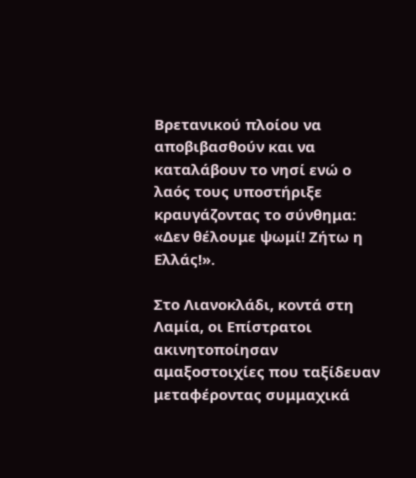Βρετανικού πλοίου να αποβιβασθούν και να καταλάβουν το νησί ενώ ο λαός τους υποστήριξε κραυγάζοντας το σύνθημα: «Δεν θέλουμε ψωμί! Ζήτω η Ελλάς!».

Στο Λιανοκλάδι, κοντά στη Λαμία, οι Επίστρατοι ακινητοποίησαν αμαξοστοιχίες που ταξίδευαν μεταφέροντας συμμαχικά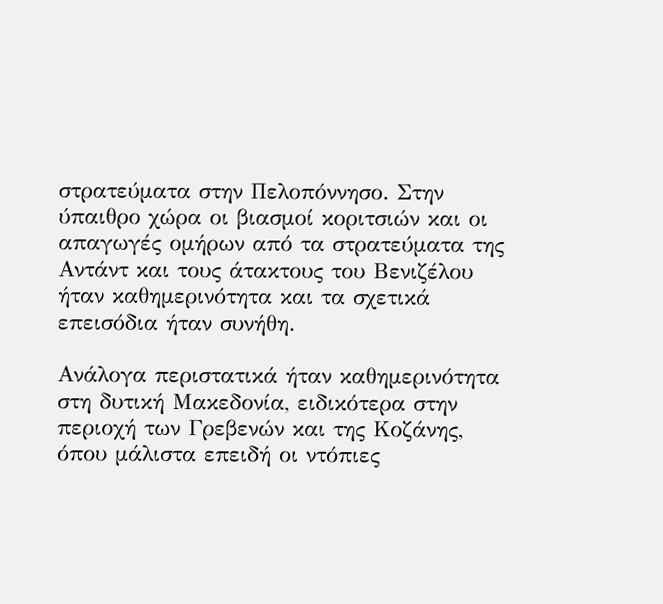στρατεύματα στην Πελοπόννησο. Στην ύπαιθρο χώρα οι βιασμοί κοριτσιών και οι απαγωγές ομήρων από τα στρατεύματα της Αντάντ και τους άτακτους του Βενιζέλου ήταν καθημερινότητα και τα σχετικά επεισόδια ήταν συνήθη.

Ανάλογα περιστατικά ήταν καθημερινότητα στη δυτική Μακεδονία, ειδικότερα στην περιοχή των Γρεβενών και της Κοζάνης, όπου μάλιστα επειδή οι ντόπιες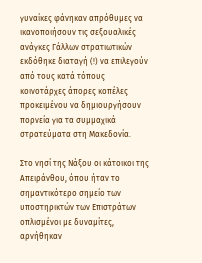γυναίκες φάνηκαν απρόθυμες να ικανοποιήσουν τις σεξουαλικές ανάγκες Γάλλων στρατιωτικών εκδόθηκε διαταγή (!) να επιλεγούν από τους κατά τόπους κοινοτάρχες άπορες κοπέλες προκειμένου να δημιουργήσουν πορνεία για τα συμμαχικά στρατεύματα στη Μακεδονία.

Στο νησί της Νάξου οι κάτοικοι της Απειράνθου, όπου ήταν το σημαντικότερο σημείο των υποστηρικτών των Επιστράτων οπλισμένοι με δυναμίτες, αρνήθηκαν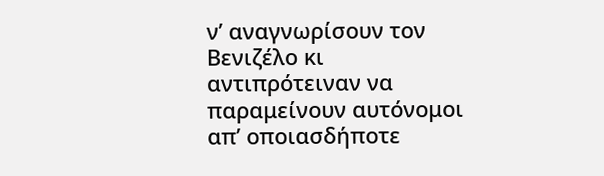ν’ αναγνωρίσουν τον Βενιζέλο κι αντιπρότειναν να παραμείνουν αυτόνομοι απ’ οποιασδήποτε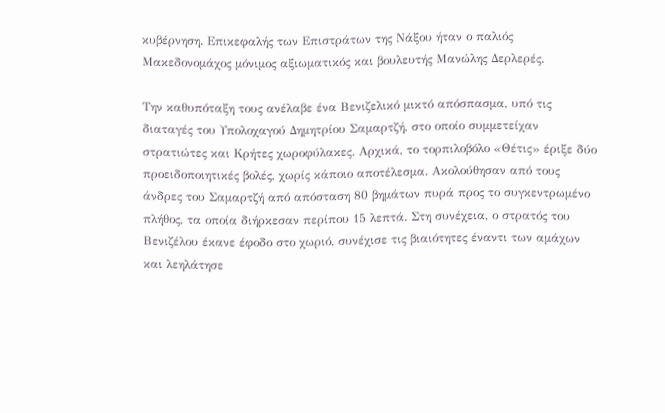κυβέρνηση. Επικεφαλής των Επιστράτων της Νάξου ήταν ο παλιός Μακεδονομάχος μόνιμος αξιωματικός και βουλευτής Μανώλης Δερλερές.

Την καθυπόταξη τους ανέλαβε ένα Βενιζελικό μικτό απόσπασμα, υπό τις διαταγές του Υπολοχαγού Δημητρίου Σαμαρτζή, στο οποίο συμμετείχαν στρατιώτες και Κρήτες χωροφύλακες. Αρχικά, το τορπιλοβόλο «Θέτις» έριξε δύο προειδοποιητικές βολές, χωρίς κάποιο αποτέλεσμα. Ακολούθησαν από τους άνδρες του Σαμαρτζή από απόσταση 80 βημάτων πυρά προς το συγκεντρωμένο πλήθος, τα οποία διήρκεσαν περίπου 15 λεπτά. Στη συνέχεια, ο στρατός του Βενιζέλου έκανε έφοδο στο χωριό, συνέχισε τις βιαιότητες έναντι των αμάχων και λεηλάτησε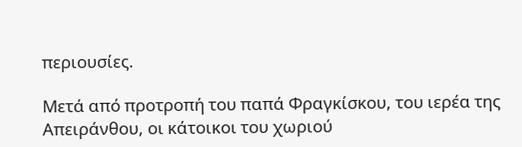περιουσίες.

Μετά από προτροπή του παπά Φραγκίσκου, του ιερέα της Απειράνθου, οι κάτοικοι του χωριού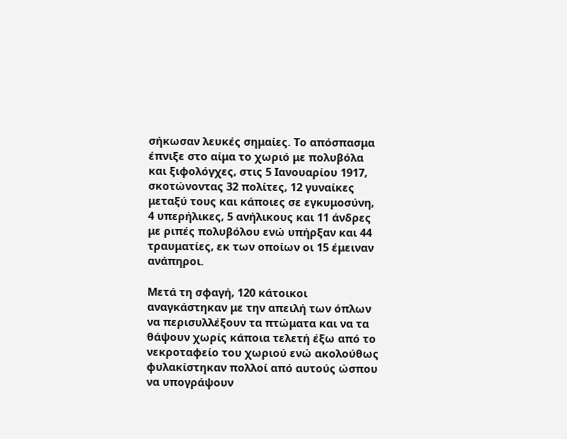σήκωσαν λευκές σημαίες. Το απόσπασμα έπνιξε στο αίμα το χωριό με πολυβόλα και ξιφολόγχες, στις 5 Ιανουαρίου 1917, σκοτώνοντας 32 πολίτες, 12 γυναίκες μεταξύ τους και κάποιες σε εγκυμοσύνη, 4 υπερήλικες, 5 ανήλικους και 11 άνδρες με ριπές πολυβόλου ενώ υπήρξαν και 44 τραυματίες, εκ των οποίων οι 15 έμειναν ανάπηροι.

Μετά τη σφαγή, 120 κάτοικοι αναγκάστηκαν με την απειλή των όπλων να περισυλλέξουν τα πτώματα και να τα θάψουν χωρίς κάποια τελετή έξω από το νεκροταφείο του χωριού ενώ ακολούθως φυλακίστηκαν πολλοί από αυτούς ώσπου να υπογράψουν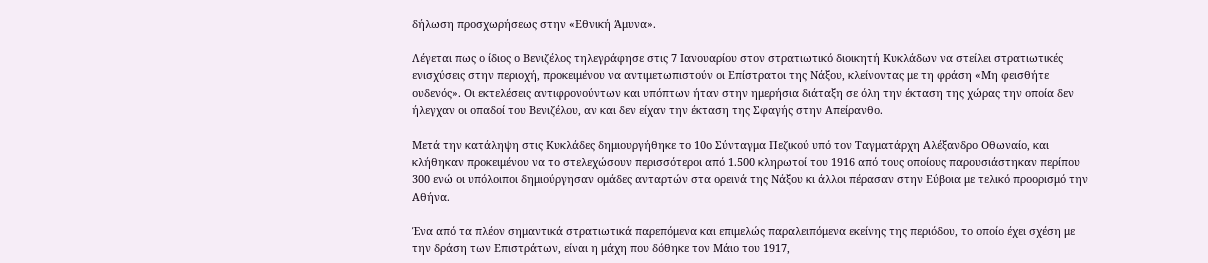δήλωση προσχωρήσεως στην «Εθνική Άμυνα».

Λέγεται πως ο ίδιος ο Βενιζέλος τηλεγράφησε στις 7 Ιανουαρίου στον στρατιωτικό διοικητή Κυκλάδων να στείλει στρατιωτικές ενισχύσεις στην περιοχή, προκειμένου να αντιμετωπιστούν οι Επίστρατοι της Νάξου, κλείνοντας με τη φράση «Μη φεισθήτε ουδενός». Οι εκτελέσεις αντιφρονούντων και υπόπτων ήταν στην ημερήσια διάταξη σε όλη την έκταση της χώρας την οποία δεν ήλεγχαν οι οπαδοί του Βενιζέλου, αν και δεν είχαν την έκταση της Σφαγής στην Απείρανθο.

Μετά την κατάληψη στις Κυκλάδες δημιουργήθηκε το 10ο Σύνταγμα Πεζικού υπό τον Ταγματάρχη Αλέξανδρο Οθωναίο, και κλήθηκαν προκειμένου να το στελεχώσουν περισσότεροι από 1.500 κληρωτοί του 1916 από τους οποίους παρουσιάστηκαν περίπου 300 ενώ οι υπόλοιποι δημιούργησαν ομάδες ανταρτών στα ορεινά της Νάξου κι άλλοι πέρασαν στην Εύβοια με τελικό προορισμό την Αθήνα.

Ένα από τα πλέον σημαντικά στρατιωτικά παρεπόμενα και επιμελώς παραλειπόμενα εκείνης της περιόδου, το οποίο έχει σχέση με την δράση των Επιστράτων, είναι η μάχη που δόθηκε τον Μάιο του 1917,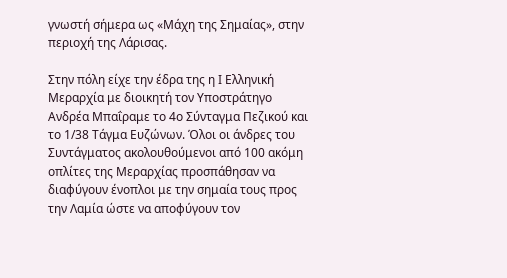γνωστή σήμερα ως «Μάχη της Σημαίας», στην περιοχή της Λάρισας.

Στην πόλη είχε την έδρα της η Ι Ελληνική Μεραρχία με διοικητή τον Υποστράτηγο Ανδρέα Μπαΐραμε το 4ο Σύνταγμα Πεζικού και το 1/38 Τάγμα Ευζώνων. Όλοι οι άνδρες του Συντάγματος ακολουθούμενοι από 100 ακόμη οπλίτες της Μεραρχίας προσπάθησαν να διαφύγουν ένοπλοι με την σημαία τους προς την Λαμία ώστε να αποφύγουν τον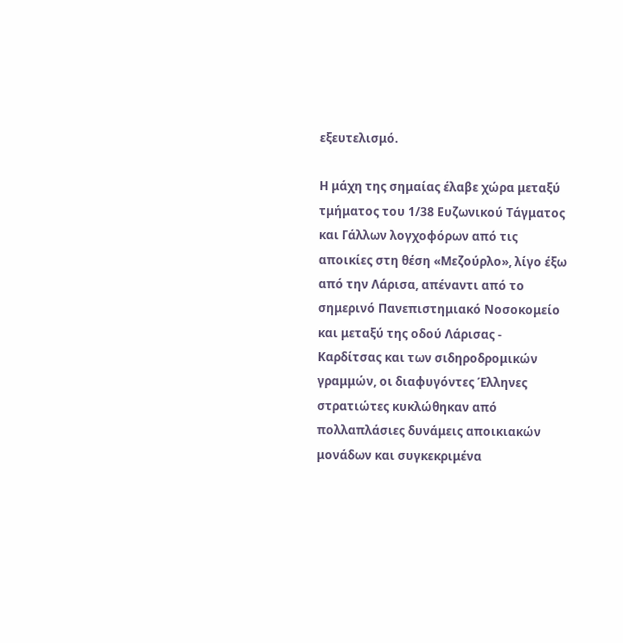εξευτελισμό.

Η μάχη της σημαίας έλαβε χώρα μεταξύ τμήματος του 1/38 Ευζωνικού Τάγματος και Γάλλων λογχοφόρων από τις αποικίες στη θέση «Μεζούρλο», λίγο έξω από την Λάρισα, απέναντι από το σημερινό Πανεπιστημιακό Νοσοκομείο και μεταξύ της οδού Λάρισας - Καρδίτσας και των σιδηροδρομικών γραμμών, οι διαφυγόντες Έλληνες στρατιώτες κυκλώθηκαν από πολλαπλάσιες δυνάμεις αποικιακών μονάδων και συγκεκριμένα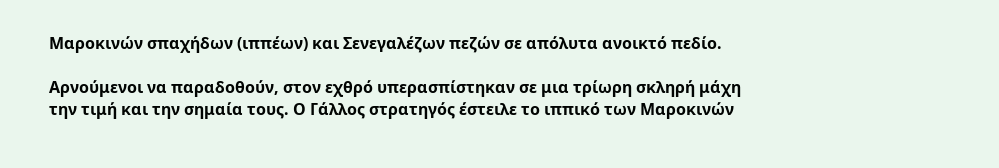Μαροκινών σπαχήδων (ιππέων) και Σενεγαλέζων πεζών σε απόλυτα ανοικτό πεδίο.

Αρνούμενοι να παραδοθούν, στον εχθρό υπερασπίστηκαν σε μια τρίωρη σκληρή μάχη την τιμή και την σημαία τους. Ο Γάλλος στρατηγός έστειλε το ιππικό των Μαροκινών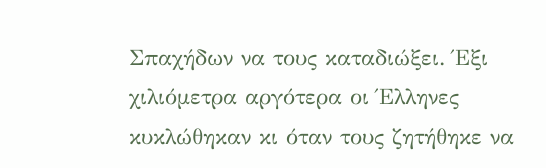Σπαχήδων να τους καταδιώξει. Έξι χιλιόμετρα αργότερα οι Έλληνες κυκλώθηκαν κι όταν τους ζητήθηκε να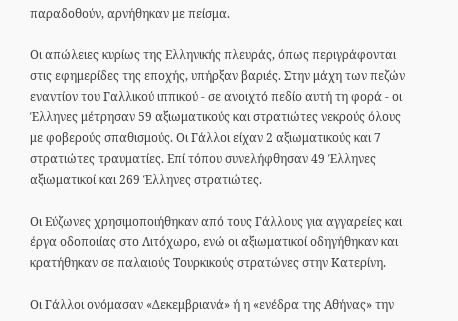παραδοθούν, αρνήθηκαν με πείσμα.

Οι απώλειες κυρίως της Ελληνικής πλευράς, όπως περιγράφονται στις εφημερίδες της εποχής, υπήρξαν βαριές. Στην μάχη των πεζών εναντίον του Γαλλικού ιππικού - σε ανοιχτό πεδίο αυτή τη φορά - οι Έλληνες μέτρησαν 59 αξιωματικούς και στρατιώτες νεκρούς όλους με φοβερούς σπαθισμούς. Οι Γάλλοι είχαν 2 αξιωματικούς και 7 στρατιώτες τραυματίες. Επί τόπου συνελήφθησαν 49 Έλληνες αξιωματικοί και 269 Έλληνες στρατιώτες.

Οι Εύζωνες χρησιμοποιήθηκαν από τους Γάλλους για αγγαρείες και έργα οδοποιίας στο Λιτόχωρο, ενώ οι αξιωματικοί οδηγήθηκαν και κρατήθηκαν σε παλαιούς Τουρκικούς στρατώνες στην Κατερίνη.

Οι Γάλλοι ονόμασαν «Δεκεμβριανά» ή η «ενέδρα της Αθήνας» την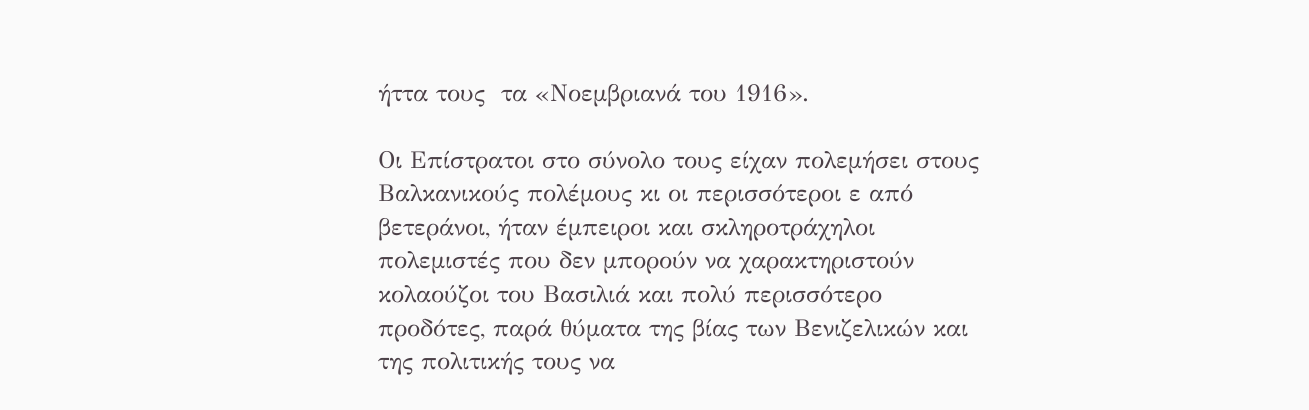ήττα τους  τα «Νοεμβριανά του 1916».

Οι Επίστρατοι στο σύνολο τους είχαν πολεμήσει στους Βαλκανικούς πολέμους κι οι περισσότεροι ε από βετεράνοι, ήταν έμπειροι και σκληροτράχηλοι πολεμιστές που δεν μπορούν να χαρακτηριστούν κολαούζοι του Βασιλιά και πολύ περισσότερο προδότες, παρά θύματα της βίας των Βενιζελικών και της πολιτικής τους να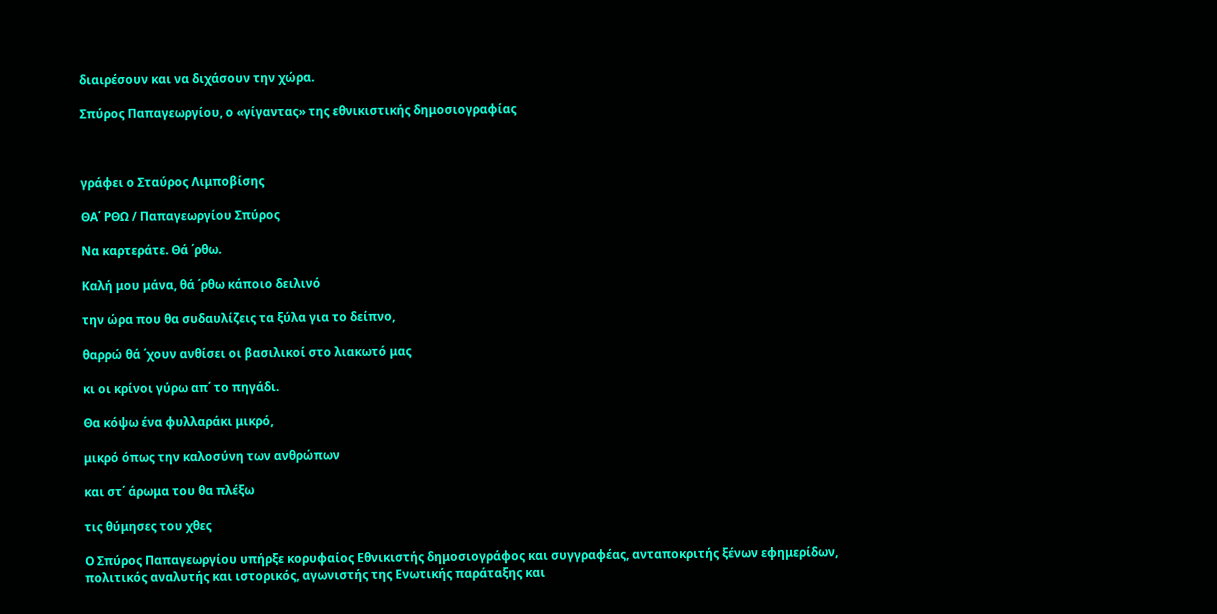διαιρέσουν και να διχάσουν την χώρα.

Σπύρος Παπαγεωργίου, ο «γίγαντας» της εθνικιστικής δημοσιογραφίας



γράφει ο Σταύρος Λιμποβίσης

ΘΑ΄ ΡΘΩ / Παπαγεωργίου Σπύρος

Να καρτεράτε. Θά ΄ρθω.

Καλή μου μάνα, θά ΄ρθω κάποιο δειλινό

την ώρα που θα συδαυλίζεις τα ξύλα για το δείπνο,

θαρρώ θά ΄χουν ανθίσει οι βασιλικοί στο λιακωτό μας

κι οι κρίνοι γύρω απ΄ το πηγάδι.

Θα κόψω ένα φυλλαράκι μικρό,

μικρό όπως την καλοσύνη των ανθρώπων

και στ΄ άρωμα του θα πλέξω

τις θύμησες του χθες

Ο Σπύρος Παπαγεωργίου υπήρξε κορυφαίος Εθνικιστής δημοσιογράφος και συγγραφέας, ανταποκριτής ξένων εφημερίδων, πολιτικός αναλυτής και ιστορικός, αγωνιστής της Ενωτικής παράταξης και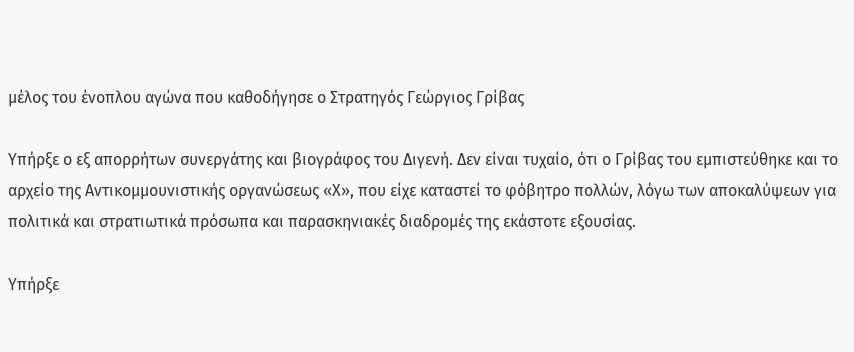μέλος του ένοπλου αγώνα που καθοδήγησε ο Στρατηγός Γεώργιος Γρίβας

Υπήρξε ο εξ απορρήτων συνεργάτης και βιογράφος του Διγενή. Δεν είναι τυχαίο, ότι ο Γρίβας του εμπιστεύθηκε και το αρχείο της Αντικομμουνιστικής οργανώσεως «Χ», που είχε καταστεί το φόβητρο πολλών, λόγω των αποκαλύψεων για πολιτικά και στρατιωτικά πρόσωπα και παρασκηνιακές διαδρομές της εκάστοτε εξουσίας.

Υπήρξε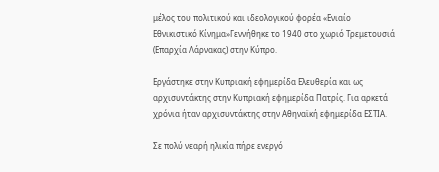μέλος του πολιτικού και ιδεολογικού φορέα «Ενιαίο Εθνικιστικό Κίνημα»Γεννήθηκε το 1940 στο χωριό Τρεμετουσιά (Επαρχία Λάρνακας) στην Κύπρο.

Εργάστηκε στην Κυπριακή εφημερίδα Ελευθερία και ως αρχισυντάκτης στην Κυπριακή εφημερίδα Πατρίς. Για αρκετά χρόνια ήταν αρχισυντάκτης στην Αθηναϊκή εφημερίδα ΕΣΤΙΑ.

Σε πολύ νεαρή ηλικία πήρε ενεργό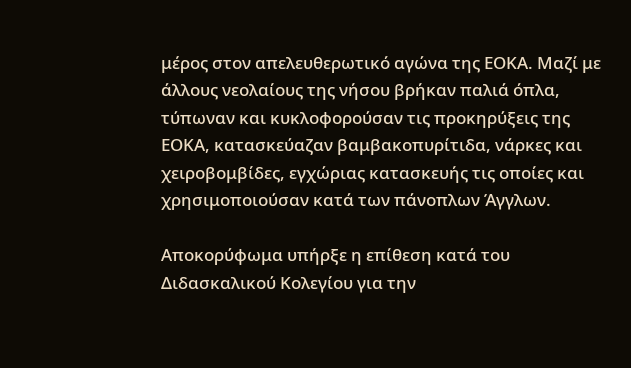μέρος στον απελευθερωτικό αγώνα της ΕΟΚΑ. Μαζί με άλλους νεολαίους της νήσου βρήκαν παλιά όπλα, τύπωναν και κυκλοφορούσαν τις προκηρύξεις της ΕΟΚΑ, κατασκεύαζαν βαμβακοπυρίτιδα, νάρκες και χειροβομβίδες, εγχώριας κατασκευής τις οποίες και χρησιμοποιούσαν κατά των πάνοπλων Άγγλων.

Αποκορύφωμα υπήρξε η επίθεση κατά του Διδασκαλικού Κολεγίου για την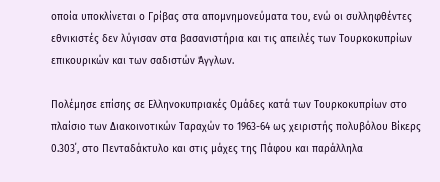οποία υποκλίνεται ο Γρίβας στα απομνημονεύματα του, ενώ οι συλληφθέντες εθνικιστές δεν λύγισαν στα βασανιστήρια και τις απειλές των Τουρκοκυπρίων επικουρικών και των σαδιστών Άγγλων.

Πολέμησε επίσης σε Ελληνοκυπριακές Ομάδες κατά των Τουρκοκυπρίων στο πλαίσιο των Διακοινοτικών Ταραχών το 1963-64 ως χειριστής πολυβόλου Βίκερς 0.303΄, στο Πενταδάκτυλο και στις μάχες της Πάφου και παράλληλα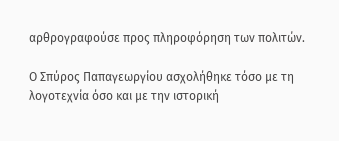αρθρογραφούσε προς πληροφόρηση των πολιτών.

Ο Σπύρος Παπαγεωργίου ασχολήθηκε τόσο με τη λογοτεχνία όσο και με την ιστορική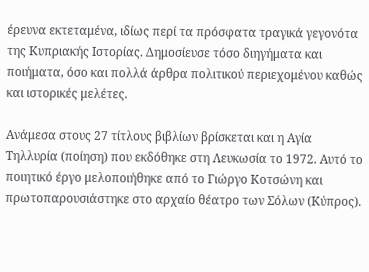έρευνα εκτεταμένα, ιδίως περί τα πρόσφατα τραγικά γεγονότα της Κυπριακής Ιστορίας. Δημοσίευσε τόσο διηγήματα και ποιήματα, όσο και πολλά άρθρα πολιτικού περιεχομένου καθώς και ιστορικές μελέτες.

Ανάμεσα στους 27 τίτλους βιβλίων βρίσκεται και η Αγία Τηλλυρία (ποίηση) που εκδόθηκε στη Λευκωσία το 1972. Αυτό το ποιητικό έργο μελοποιήθηκε από το Γιώργο Κοτσώνη και πρωτοπαρουσιάστηκε στο αρχαίο θέατρο των Σόλων (Κύπρος).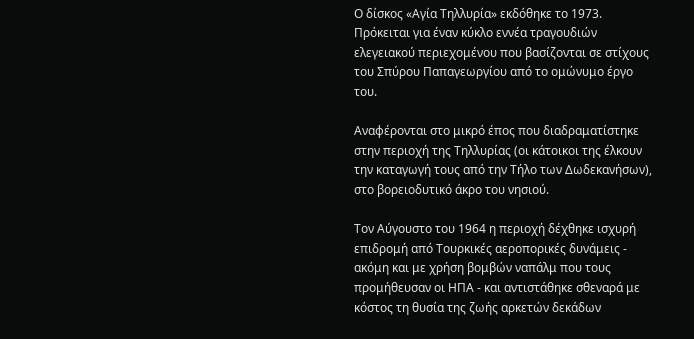Ο δίσκος «Αγία Τηλλυρία» εκδόθηκε το 1973. Πρόκειται για έναν κύκλο εννέα τραγουδιών ελεγειακού περιεχομένου που βασίζονται σε στίχους του Σπύρου Παπαγεωργίου από το ομώνυμο έργο του.

Αναφέρονται στο μικρό έπος που διαδραματίστηκε στην περιοχή της Τηλλυρίας (οι κάτοικοι της έλκουν την καταγωγή τους από την Τήλο των Δωδεκανήσων), στο βορειοδυτικό άκρο του νησιού.

Τον Αύγουστο του 1964 η περιοχή δέχθηκε ισχυρή επιδρομή από Τουρκικές αεροπορικές δυνάμεις - ακόμη και με χρήση βομβών ναπάλμ που τους προμήθευσαν οι ΗΠΑ - και αντιστάθηκε σθεναρά με κόστος τη θυσία της ζωής αρκετών δεκάδων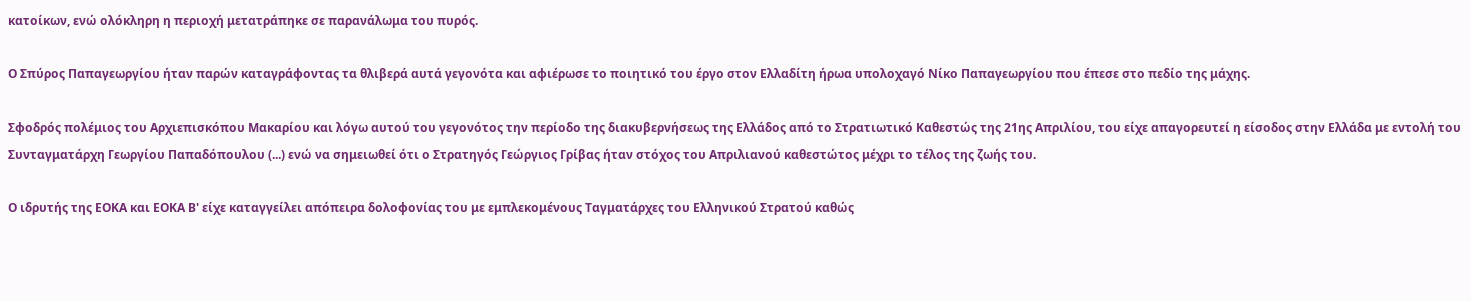κατοίκων, ενώ ολόκληρη η περιοχή μετατράπηκε σε παρανάλωμα του πυρός.

Ο Σπύρος Παπαγεωργίου ήταν παρών καταγράφοντας τα θλιβερά αυτά γεγονότα και αφιέρωσε το ποιητικό του έργο στον Ελλαδίτη ήρωα υπολοχαγό Νίκο Παπαγεωργίου που έπεσε στο πεδίο της μάχης.

Σφοδρός πολέμιος του Αρχιεπισκόπου Μακαρίου και λόγω αυτού του γεγονότος την περίοδο της διακυβερνήσεως της Ελλάδος από το Στρατιωτικό Καθεστώς της 21ης Απριλίου, του είχε απαγορευτεί η είσοδος στην Ελλάδα με εντολή του Συνταγματάρχη Γεωργίου Παπαδόπουλου (...) ενώ να σημειωθεί ότι ο Στρατηγός Γεώργιος Γρίβας ήταν στόχος του Απριλιανού καθεστώτος μέχρι το τέλος της ζωής του.

Ο ιδρυτής της ΕΟΚΑ και ΕΟΚΑ Β' είχε καταγγείλει απόπειρα δολοφονίας του με εμπλεκομένους Ταγματάρχες του Ελληνικού Στρατού καθώς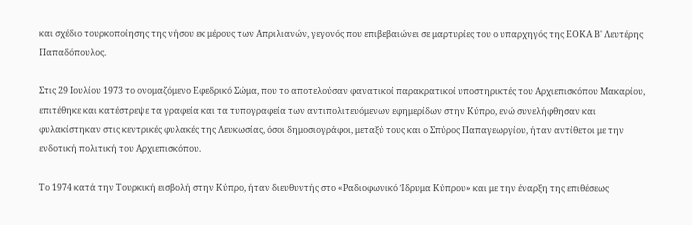και σχέδιο τουρκοποίησης της νήσου εκ μέρους των Απριλιανών, γεγονός που επιβεβαιώνει σε μαρτυρίες του ο υπαρχηγός της ΕΟΚΑ Β' Λευτέρης Παπαδόπουλος.

Στις 29 Ιουλίου 1973 το ονομαζόμενο Εφεδρικό Σώμα, που το αποτελούσαν φανατικοί παρακρατικοί υποστηρικτές του Αρχιεπισκόπου Μακαρίου, επιτέθηκε και κατέστρεψε τα γραφεία και τα τυπογραφεία των αντιπολιτευόμενων εφημερίδων στην Κύπρο, ενώ συνελήφθησαν και φυλακίστηκαν στις κεντρικές φυλακές της Λευκωσίας, όσοι δημοσιογράφοι, μεταξύ τους και ο Σπύρος Παπαγεωργίου, ήταν αντίθετοι με την ενδοτική πολιτική του Αρχιεπισκόπου.

Το 1974 κατά την Τουρκική εισβολή στην Κύπρο, ήταν διευθυντής στο «Ραδιοφωνικό Ίδρυμα Κύπρου» και με την έναρξη της επιθέσεως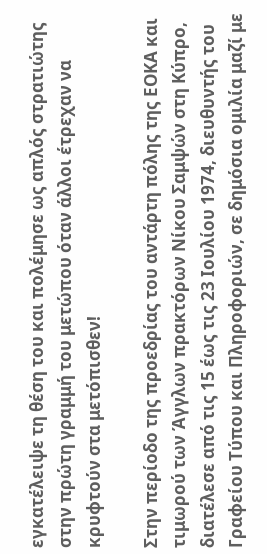εγκατέλειψε τη θέση του και πολέμησε ως απλός στρατιώτης στην πρώτη γραμμή του μετώπου όταν άλλοι έτρεχαν να κρυφτούν στα μετόπισθεν!

Στην περίοδο της προεδρίας του αντάρτη πόλης της ΕΟΚΑ και τιμωρού των Άγγλων πρακτόρων Νίκου Σαμψών στη Κύπρο, διατέλεσε από τις 15 έως τις 23 Ιουλίου 1974, διευθυντής του Γραφείου Τύπου και Πληροφοριών, σε δημόσια ομιλία μαζί με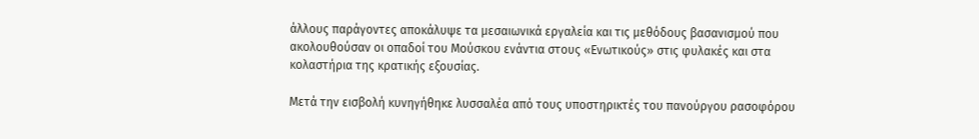άλλους παράγοντες αποκάλυψε τα μεσαιωνικά εργαλεία και τις μεθόδους βασανισμού που ακολουθούσαν οι οπαδοί του Μούσκου ενάντια στους «Ενωτικούς» στις φυλακές και στα κολαστήρια της κρατικής εξουσίας.

Μετά την εισβολή κυνηγήθηκε λυσσαλέα από τους υποστηρικτές του πανούργου ρασοφόρου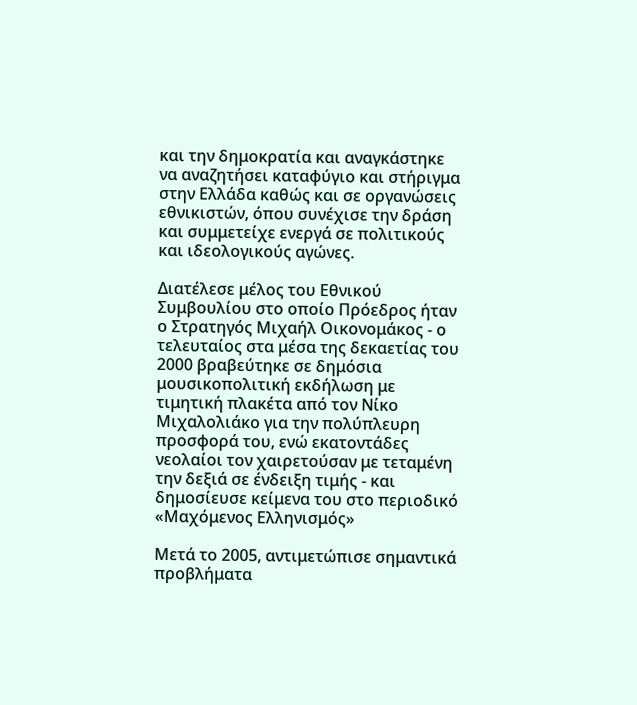και την δημοκρατία και αναγκάστηκε να αναζητήσει καταφύγιο και στήριγμα στην Ελλάδα καθώς και σε οργανώσεις εθνικιστών, όπου συνέχισε την δράση και συμμετείχε ενεργά σε πολιτικούς και ιδεολογικούς αγώνες.

Διατέλεσε μέλος του Εθνικού Συμβουλίου στο οποίο Πρόεδρος ήταν ο Στρατηγός Μιχαήλ Οικονομάκος - ο τελευταίος στα μέσα της δεκαετίας του 2000 βραβεύτηκε σε δημόσια μουσικοπολιτική εκδήλωση με τιμητική πλακέτα από τον Νίκο Μιχαλολιάκο για την πολύπλευρη προσφορά του, ενώ εκατοντάδες νεολαίοι τον χαιρετούσαν με τεταμένη την δεξιά σε ένδειξη τιμής - και δημοσίευσε κείμενα του στο περιοδικό «Μαχόμενος Ελληνισμός»

Μετά το 2005, αντιμετώπισε σημαντικά προβλήματα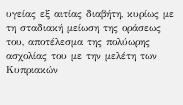υγείας εξ αιτίας διαβήτη, κυρίως με τη σταδιακή μείωση της οράσεως του, αποτέλεσμα της πολύωρης ασχολίας του με την μελέτη των Κυπριακών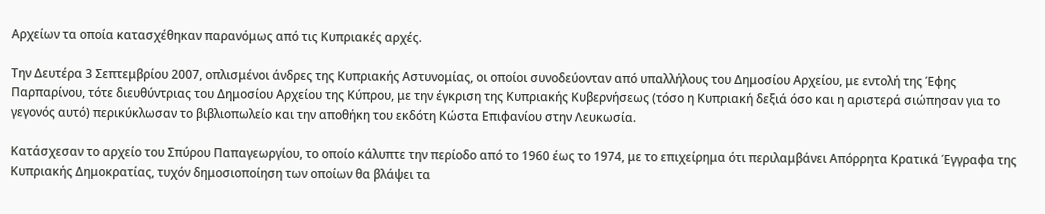Αρχείων τα οποία κατασχέθηκαν παρανόμως από τις Κυπριακές αρχές.

Την Δευτέρα 3 Σεπτεμβρίου 2007, οπλισμένοι άνδρες της Κυπριακής Αστυνομίας, οι οποίοι συνοδεύονταν από υπαλλήλους του Δημοσίου Αρχείου, με εντολή της Έφης Παρπαρίνου, τότε διευθύντριας του Δημοσίου Αρχείου της Κύπρου, με την έγκριση της Κυπριακής Κυβερνήσεως (τόσο η Κυπριακή δεξιά όσο και η αριστερά σιώπησαν για το γεγονός αυτό) περικύκλωσαν το βιβλιοπωλείο και την αποθήκη του εκδότη Κώστα Επιφανίου στην Λευκωσία.

Κατάσχεσαν το αρχείο του Σπύρου Παπαγεωργίου, το οποίο κάλυπτε την περίοδο από το 1960 έως το 1974, με το επιχείρημα ότι περιλαμβάνει Απόρρητα Κρατικά Έγγραφα της Κυπριακής Δημοκρατίας, τυχόν δημοσιοποίηση των οποίων θα βλάψει τα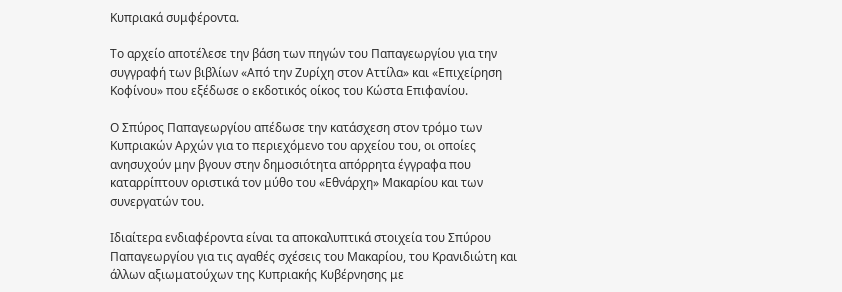Κυπριακά συμφέροντα.

Το αρχείο αποτέλεσε την βάση των πηγών του Παπαγεωργίου για την συγγραφή των βιβλίων «Από την Ζυρίχη στον Αττίλα» και «Επιχείρηση Κοφίνου» που εξέδωσε ο εκδοτικός οίκος του Κώστα Επιφανίου.

Ο Σπύρος Παπαγεωργίου απέδωσε την κατάσχεση στον τρόμο των Κυπριακών Αρχών για το περιεχόμενο του αρχείου του, οι οποίες ανησυχούν μην βγουν στην δημοσιότητα απόρρητα έγγραφα που καταρρίπτουν οριστικά τον μύθο του «Εθνάρχη» Μακαρίου και των συνεργατών του.

Ιδιαίτερα ενδιαφέροντα είναι τα αποκαλυπτικά στοιχεία του Σπύρου Παπαγεωργίου για τις αγαθές σχέσεις του Μακαρίου, του Κρανιδιώτη και άλλων αξιωματούχων της Κυπριακής Κυβέρνησης με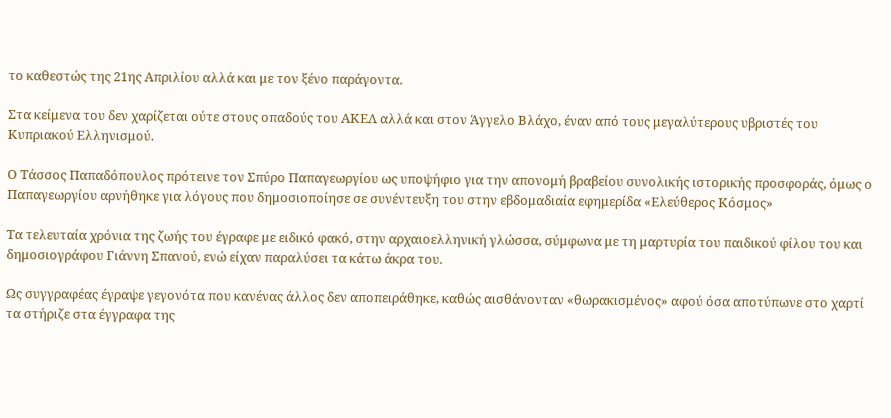το καθεστώς της 21ης Απριλίου αλλά και με τον ξένο παράγοντα.

Στα κείμενα του δεν χαρίζεται ούτε στους οπαδούς του ΑΚΕΛ αλλά και στον Άγγελο Βλάχο, έναν από τους μεγαλύτερους υβριστές του Κυπριακού Ελληνισμού.

Ο Τάσσος Παπαδόπουλος πρότεινε τον Σπύρο Παπαγεωργίου ως υποψήφιο για την απονομή βραβείου συνολικής ιστορικής προσφοράς, όμως ο Παπαγεωργίου αρνήθηκε για λόγους που δημοσιοποίησε σε συνέντευξη του στην εβδομαδιαία εφημερίδα «Ελεύθερος Κόσμος»

Τα τελευταία χρόνια της ζωής του έγραφε με ειδικό φακό, στην αρχαιοελληνική γλώσσα, σύμφωνα με τη μαρτυρία του παιδικού φίλου του και δημοσιογράφου Γιάννη Σπανού, ενώ είχαν παραλύσει τα κάτω άκρα του.

Ως συγγραφέας έγραψε γεγονότα που κανένας άλλος δεν αποπειράθηκε, καθώς αισθάνονταν «θωρακισμένος» αφού όσα αποτύπωνε στο χαρτί τα στήριζε στα έγγραφα της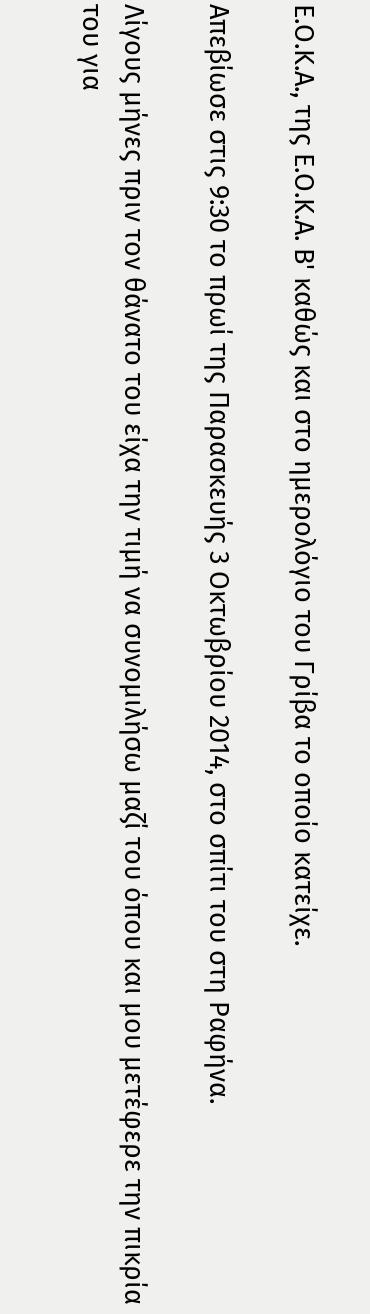Ε.Ο.Κ.Α., της Ε.Ο.Κ.Α. Β' καθώς και στο ημερολόγιο του Γρίβα το οποίο κατείχε.

Απεβίωσε στις 9:30 το πρωί της Παρασκευής 3 Οκτωβρίου 2014, στο σπίτι του στη Ραφήνα.

Λίγους μήνες πριν τον θάνατο του είχα την τιμή να συνομιλήσω μαζί του όπου και μου μετέφερε την πικρία του για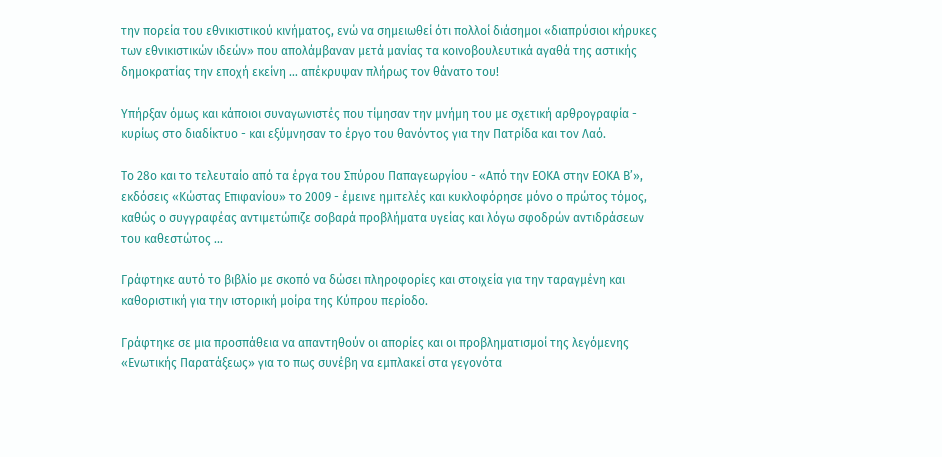την πορεία του εθνικιστικού κινήματος, ενώ να σημειωθεί ότι πολλοί διάσημοι «διαπρύσιοι κήρυκες των εθνικιστικών ιδεών» που απολάμβαναν μετά μανίας τα κοινοβουλευτικά αγαθά της αστικής δημοκρατίας την εποχή εκείνη … απέκρυψαν πλήρως τον θάνατο του!

Υπήρξαν όμως και κάποιοι συναγωνιστές που τίμησαν την μνήμη του με σχετική αρθρογραφία - κυρίως στο διαδίκτυο - και εξύμνησαν το έργο του θανόντος για την Πατρίδα και τον Λαό.

Το 28ο και το τελευταίο από τα έργα του Σπύρου Παπαγεωργίου - «Από την ΕΟΚΑ στην ΕΟΚΑ Β’», εκδόσεις «Κώστας Επιφανίου» τo 2009 - έμεινε ημιτελές και κυκλοφόρησε μόνο ο πρώτος τόμος, καθώς ο συγγραφέας αντιμετώπιζε σοβαρά προβλήματα υγείας και λόγω σφοδρών αντιδράσεων του καθεστώτος ...

Γράφτηκε αυτό το βιβλίο με σκοπό να δώσει πληροφορίες και στοιχεία για την ταραγμένη και καθοριστική για την ιστορική μοίρα της Κύπρου περίοδο.

Γράφτηκε σε μια προσπάθεια να απαντηθούν οι απορίες και οι προβληματισμοί της λεγόμενης «Ενωτικής Παρατάξεως» για το πως συνέβη να εμπλακεί στα γεγονότα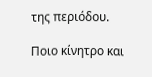της περιόδου.

Ποιο κίνητρο και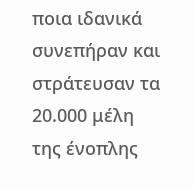ποια ιδανικά συνεπήραν και στράτευσαν τα 20.000 μέλη της ένοπλης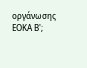οργάνωσης ΕΟΚΑ Β';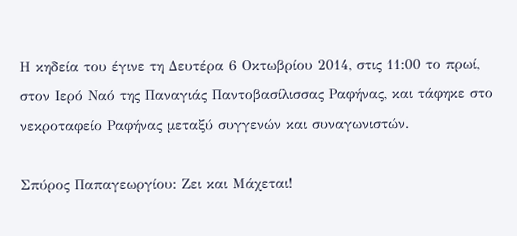Η κηδεία του έγινε τη Δευτέρα 6 Οκτωβρίου 2014, στις 11:00 το πρωί, στον Ιερό Ναό της Παναγιάς Παντοβασίλισσας Ραφήνας, και τάφηκε στο νεκροταφείο Ραφήνας μεταξύ συγγενών και συναγωνιστών.

Σπύρος Παπαγεωργίου: Ζει και Μάχεται!